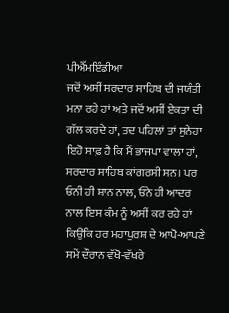ਪੀਐੱਮਇੰਡੀਆ
ਜਦੋਂ ਅਸੀਂ ਸਰਦਾਰ ਸਾਹਿਬ ਦੀ ਜਯੰਤੀ ਮਨਾ ਰਹੇ ਹਾਂ ਅਤੇ ਜਦੋਂ ਅਸੀਂ ਏਕਤਾ ਦੀ ਗੱਲ ਕਰਦੇ ਹਾਂ, ਤਦ ਪਹਿਲਾਂ ਤਾਂ ਸੁਨੇਹਾ ਇਹੋ ਸਾਫ਼ ਹੈ ਕਿ ਮੈਂ ਭਾਜਪਾ ਵਾਲਾ ਹਾਂ, ਸਰਦਾਰ ਸਾਹਿਬ ਕਾਂਗਰਸੀ ਸਨ। ਪਰ ਓਨੀ ਹੀ ਸ਼ਾਨ ਨਾਲ, ਓਨੇ ਹੀ ਆਦਰ ਨਾਲ ਇਸ ਕੰਮ ਨੂੰ ਅਸੀਂ ਕਰ ਰਹੇ ਹਾਂ ਕਿਉਂਕਿ ਹਰ ਮਹਾਪੁਰਸ਼ ਦੇ ਆਪੋ-ਆਪਣੇ ਸਮੇਂ ਦੌਰਾਨ ਵੱਖੋ-ਵੱਖਰੇ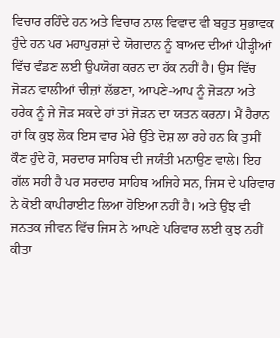ਵਿਚਾਰ ਰਹਿੰਦੇ ਹਨ ਅਤੇ ਵਿਚਾਰ ਨਾਲ ਵਿਵਾਦ ਵੀ ਬਹੁਤ ਸੁਭਾਵਕ ਹੁੰਦੇ ਹਨ ਪਰ ਮਹਾਪੁਰਸ਼ਾਂ ਦੇ ਯੋਗਦਾਨ ਨੂੰ ਬਾਅਦ ਦੀਆਂ ਪੀੜ੍ਹੀਆਂ ਵਿੱਚ ਵੰਡਣ ਲਈ ਉਪਯੋਗ ਕਰਨ ਦਾ ਹੱਕ ਨਹੀਂ ਹੈ। ਉਸ ਵਿੱਚ ਜੋੜਨ ਵਾਲੀਆਂ ਚੀਜ਼ਾਂ ਲੱਭਣਾ, ਆਪਣੇ-ਆਪ ਨੂੰ ਜੋੜਨਾ ਅਤੇ ਹਰੇਕ ਨੂੰ ਜੇ ਜੋੜ ਸਕਦੇ ਹਾਂ ਤਾਂ ਜੋੜਨ ਦਾ ਯਤਨ ਕਰਨਾ। ਮੈਂ ਹੈਰਾਨ ਹਾਂ ਕਿ ਕੁਝ ਲੋਕ ਇਸ ਵਾਰ ਮੇਰੇ ਉੱਤੇ ਦੋਸ਼ ਲਾ ਰਹੇ ਹਨ ਕਿ ਤੁਸੀਂ ਕੌਣ ਹੁੰਦੇ ਹੋ, ਸਰਦਾਰ ਸਾਹਿਬ ਦੀ ਜਯੰਤੀ ਮਨਾਉਣ ਵਾਲੇ। ਇਹ ਗੱਲ ਸਹੀ ਹੈ ਪਰ ਸਰਦਾਰ ਸਾਹਿਬ ਅਜਿਹੇ ਸਨ, ਜਿਸ ਦੇ ਪਰਿਵਾਰ ਨੇ ਕੋਈ ਕਾਪੀਰਾਈਟ ਲਿਆ ਹੋਇਆ ਨਹੀਂ ਹੈ। ਅਤੇ ਉਂਝ ਵੀ ਜਨਤਕ ਜੀਵਨ ਵਿੱਚ ਜਿਸ ਨੇ ਆਪਣੇ ਪਰਿਵਾਰ ਲਈ ਕੁਝ ਨਹੀਂ ਕੀਤਾ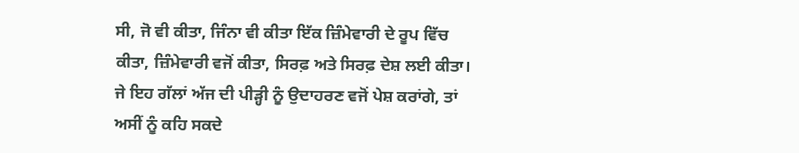ਸੀ, ਜੋ ਵੀ ਕੀਤਾ, ਜਿੰਨਾ ਵੀ ਕੀਤਾ ਇੱਕ ਜ਼ਿੰਮੇਵਾਰੀ ਦੇ ਰੂਪ ਵਿੱਚ ਕੀਤਾ, ਜ਼ਿੰਮੇਵਾਰੀ ਵਜੋਂ ਕੀਤਾ, ਸਿਰਫ਼ ਅਤੇ ਸਿਰਫ਼ ਦੇਸ਼ ਲਈ ਕੀਤਾ।
ਜੇ ਇਹ ਗੱਲਾਂ ਅੱਜ ਦੀ ਪੀੜ੍ਹੀ ਨੂੰ ਉਦਾਹਰਣ ਵਜੋਂ ਪੇਸ਼ ਕਰਾਂਗੇ, ਤਾਂ ਅਸੀਂ ਨੂੰ ਕਹਿ ਸਕਦੇ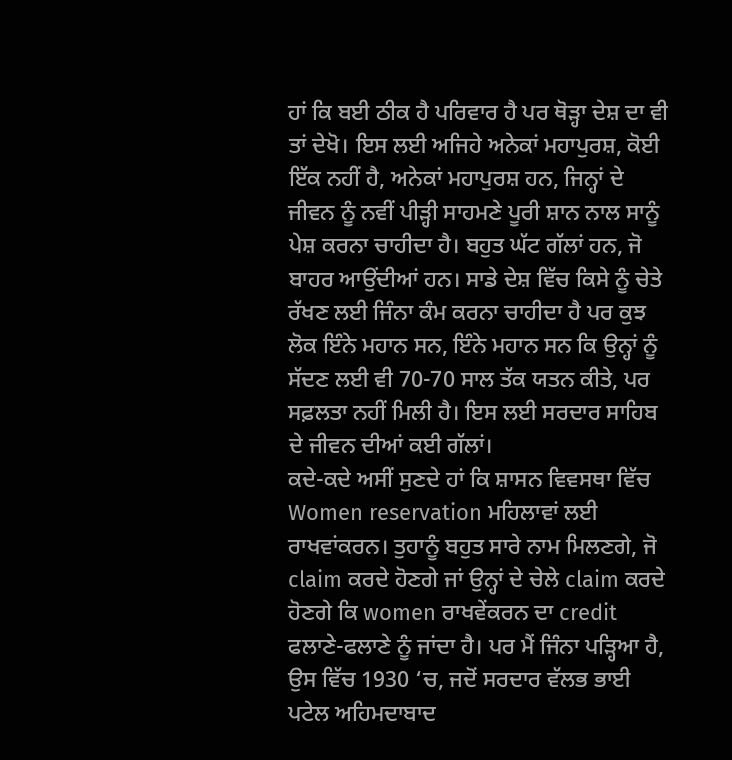ਹਾਂ ਕਿ ਬਈ ਠੀਕ ਹੈ ਪਰਿਵਾਰ ਹੈ ਪਰ ਥੋੜ੍ਹਾ ਦੇਸ਼ ਦਾ ਵੀ ਤਾਂ ਦੇਖੋ। ਇਸ ਲਈ ਅਜਿਹੇ ਅਨੇਕਾਂ ਮਹਾਪੁਰਸ਼, ਕੋਈ ਇੱਕ ਨਹੀਂ ਹੈ, ਅਨੇਕਾਂ ਮਹਾਪੁਰਸ਼ ਹਨ, ਜਿਨ੍ਹਾਂ ਦੇ ਜੀਵਨ ਨੂੰ ਨਵੀਂ ਪੀੜ੍ਹੀ ਸਾਹਮਣੇ ਪੂਰੀ ਸ਼ਾਨ ਨਾਲ ਸਾਨੂੰ ਪੇਸ਼ ਕਰਨਾ ਚਾਹੀਦਾ ਹੈ। ਬਹੁਤ ਘੱਟ ਗੱਲਾਂ ਹਨ, ਜੋ ਬਾਹਰ ਆਉਂਦੀਆਂ ਹਨ। ਸਾਡੇ ਦੇਸ਼ ਵਿੱਚ ਕਿਸੇ ਨੂੰ ਚੇਤੇ ਰੱਖਣ ਲਈ ਜਿੰਨਾ ਕੰਮ ਕਰਨਾ ਚਾਹੀਦਾ ਹੈ ਪਰ ਕੁਝ ਲੋਕ ਇੰਨੇ ਮਹਾਨ ਸਨ, ਇੰਨੇ ਮਹਾਨ ਸਨ ਕਿ ਉਨ੍ਹਾਂ ਨੂੰ ਸੱਦਣ ਲਈ ਵੀ 70-70 ਸਾਲ ਤੱਕ ਯਤਨ ਕੀਤੇ, ਪਰ ਸਫ਼ਲਤਾ ਨਹੀਂ ਮਿਲੀ ਹੈ। ਇਸ ਲਈ ਸਰਦਾਰ ਸਾਹਿਬ ਦੇ ਜੀਵਨ ਦੀਆਂ ਕਈ ਗੱਲਾਂ।
ਕਦੇ-ਕਦੇ ਅਸੀਂ ਸੁਣਦੇ ਹਾਂ ਕਿ ਸ਼ਾਸਨ ਵਿਵਸਥਾ ਵਿੱਚ Women reservation ਮਹਿਲਾਵਾਂ ਲਈ ਰਾਖਵਾਂਕਰਨ। ਤੁਹਾਨੂੰ ਬਹੁਤ ਸਾਰੇ ਨਾਮ ਮਿਲਣਗੇ, ਜੋ claim ਕਰਦੇ ਹੋਣਗੇ ਜਾਂ ਉਨ੍ਹਾਂ ਦੇ ਚੇਲੇ claim ਕਰਦੇ ਹੋਣਗੇ ਕਿ women ਰਾਖਵੇਂਕਰਨ ਦਾ credit ਫਲਾਣੇ-ਫਲਾਣੇ ਨੂੰ ਜਾਂਦਾ ਹੈ। ਪਰ ਮੈਂ ਜਿੰਨਾ ਪੜ੍ਹਿਆ ਹੈ, ਉਸ ਵਿੱਚ 1930 ‘ਚ, ਜਦੋਂ ਸਰਦਾਰ ਵੱਲਭ ਭਾਈ ਪਟੇਲ ਅਹਿਮਦਾਬਾਦ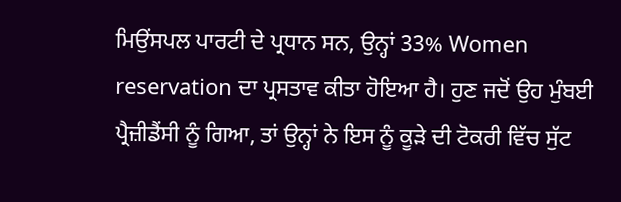ਮਿਉਂਸਪਲ ਪਾਰਟੀ ਦੇ ਪ੍ਰਧਾਨ ਸਨ, ਉਨ੍ਹਾਂ 33% Women reservation ਦਾ ਪ੍ਰਸਤਾਵ ਕੀਤਾ ਹੋਇਆ ਹੈ। ਹੁਣ ਜਦੋਂ ਉਹ ਮੁੰਬਈ ਪ੍ਰੈਜ਼ੀਡੈਂਸੀ ਨੂੰ ਗਿਆ, ਤਾਂ ਉਨ੍ਹਾਂ ਨੇ ਇਸ ਨੂੰ ਕੂੜੇ ਦੀ ਟੋਕਰੀ ਵਿੱਚ ਸੁੱਟ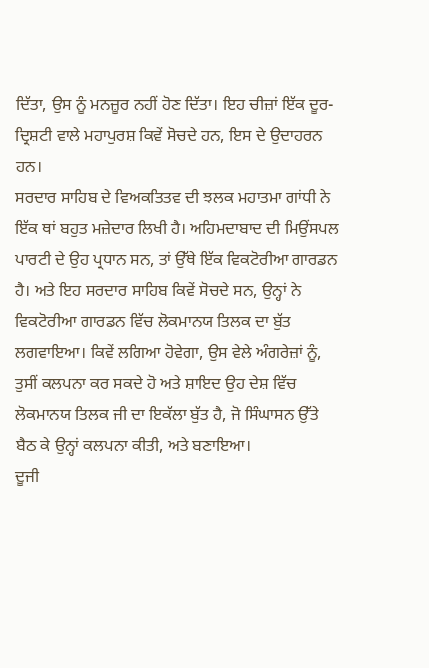ਦਿੱਤਾ, ਉਸ ਨੂੰ ਮਨਜ਼ੂਰ ਨਹੀਂ ਹੋਣ ਦਿੱਤਾ। ਇਹ ਚੀਜ਼ਾਂ ਇੱਕ ਦੂਰ-ਦ੍ਰਿਸ਼ਟੀ ਵਾਲੇ ਮਹਾਪੁਰਸ਼ ਕਿਵੇਂ ਸੋਚਦੇ ਹਨ, ਇਸ ਦੇ ਉਦਾਹਰਨ ਹਨ।
ਸਰਦਾਰ ਸਾਹਿਬ ਦੇ ਵਿਅਕਤਿਤਵ ਦੀ ਝਲਕ ਮਹਾਤਮਾ ਗਾਂਧੀ ਨੇ ਇੱਕ ਥਾਂ ਬਹੁਤ ਮਜ਼ੇਦਾਰ ਲਿਖੀ ਹੈ। ਅਹਿਮਦਾਬਾਦ ਦੀ ਮਿਉਂਸਪਲ ਪਾਰਟੀ ਦੇ ਉਹ ਪ੍ਰਧਾਨ ਸਨ, ਤਾਂ ਉੱਥੇ ਇੱਕ ਵਿਕਟੋਰੀਆ ਗਾਰਡਨ ਹੈ। ਅਤੇ ਇਹ ਸਰਦਾਰ ਸਾਹਿਬ ਕਿਵੇਂ ਸੋਚਦੇ ਸਨ, ਉਨ੍ਹਾਂ ਨੇ ਵਿਕਟੋਰੀਆ ਗਾਰਡਨ ਵਿੱਚ ਲੋਕਮਾਨਯ ਤਿਲਕ ਦਾ ਬੁੱਤ ਲਗਵਾਇਆ। ਕਿਵੇਂ ਲਗਿਆ ਹੋਵੇਗਾ, ਉਸ ਵੇਲੇ ਅੰਗਰੇਜ਼ਾਂ ਨੂੰ, ਤੁਸੀਂ ਕਲਪਨਾ ਕਰ ਸਕਦੇ ਹੋ ਅਤੇ ਸ਼ਾਇਦ ਉਹ ਦੇਸ਼ ਵਿੱਚ ਲੋਕਮਾਨਯ ਤਿਲਕ ਜੀ ਦਾ ਇਕੱਲਾ ਬੁੱਤ ਹੈ, ਜੋ ਸਿੰਘਾਸਨ ਉੱਤੇ ਬੈਠ ਕੇ ਉਨ੍ਹਾਂ ਕਲਪਨਾ ਕੀਤੀ, ਅਤੇ ਬਣਾਇਆ।
ਦੂਜੀ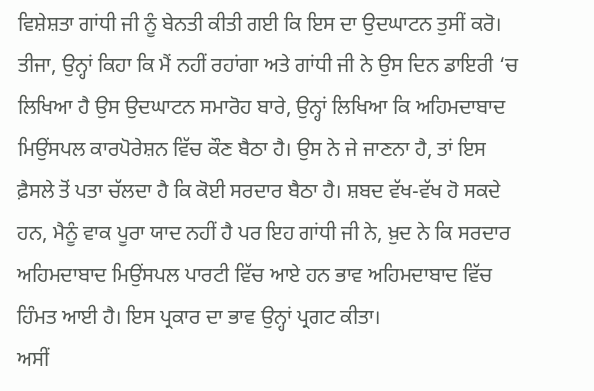ਵਿਸ਼ੇਸ਼ਤਾ ਗਾਂਧੀ ਜੀ ਨੂੰ ਬੇਨਤੀ ਕੀਤੀ ਗਈ ਕਿ ਇਸ ਦਾ ਉਦਘਾਟਨ ਤੁਸੀਂ ਕਰੋ।
ਤੀਜਾ, ਉਨ੍ਹਾਂ ਕਿਹਾ ਕਿ ਮੈਂ ਨਹੀਂ ਰਹਾਂਗਾ ਅਤੇ ਗਾਂਧੀ ਜੀ ਨੇ ਉਸ ਦਿਨ ਡਾਇਰੀ ‘ਚ ਲਿਖਿਆ ਹੈ ਉਸ ਉਦਘਾਟਨ ਸਮਾਰੋਹ ਬਾਰੇ, ਉਨ੍ਹਾਂ ਲਿਖਿਆ ਕਿ ਅਹਿਮਦਾਬਾਦ ਮਿਉਂਸਪਲ ਕਾਰਪੋਰੇਸ਼ਨ ਵਿੱਚ ਕੌਣ ਬੈਠਾ ਹੈ। ਉਸ ਨੇ ਜੇ ਜਾਣਨਾ ਹੈ, ਤਾਂ ਇਸ ਫ਼ੈਸਲੇ ਤੋਂ ਪਤਾ ਚੱਲਦਾ ਹੈ ਕਿ ਕੋਈ ਸਰਦਾਰ ਬੈਠਾ ਹੈ। ਸ਼ਬਦ ਵੱਖ-ਵੱਖ ਹੋ ਸਕਦੇ ਹਨ, ਮੈਨੂੰ ਵਾਕ ਪੂਰਾ ਯਾਦ ਨਹੀਂ ਹੈ ਪਰ ਇਹ ਗਾਂਧੀ ਜੀ ਨੇ, ਖ਼ੁਦ ਨੇ ਕਿ ਸਰਦਾਰ ਅਹਿਮਦਾਬਾਦ ਮਿਉਂਸਪਲ ਪਾਰਟੀ ਵਿੱਚ ਆਏ ਹਨ ਭਾਵ ਅਹਿਮਦਾਬਾਦ ਵਿੱਚ ਹਿੰਮਤ ਆਈ ਹੈ। ਇਸ ਪ੍ਰਕਾਰ ਦਾ ਭਾਵ ਉਨ੍ਹਾਂ ਪ੍ਰਗਟ ਕੀਤਾ।
ਅਸੀਂ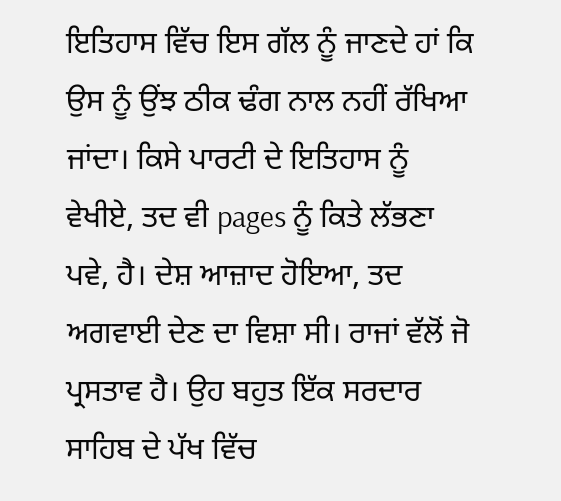ਇਤਿਹਾਸ ਵਿੱਚ ਇਸ ਗੱਲ ਨੂੰ ਜਾਣਦੇ ਹਾਂ ਕਿ ਉਸ ਨੂੰ ਉਂਝ ਠੀਕ ਢੰਗ ਨਾਲ ਨਹੀਂ ਰੱਖਿਆ ਜਾਂਦਾ। ਕਿਸੇ ਪਾਰਟੀ ਦੇ ਇਤਿਹਾਸ ਨੂੰ ਵੇਖੀਏ, ਤਦ ਵੀ pages ਨੂੰ ਕਿਤੇ ਲੱਭਣਾ ਪਵੇ, ਹੈ। ਦੇਸ਼ ਆਜ਼ਾਦ ਹੋਇਆ, ਤਦ ਅਗਵਾਈ ਦੇਣ ਦਾ ਵਿਸ਼ਾ ਸੀ। ਰਾਜਾਂ ਵੱਲੋਂ ਜੋ ਪ੍ਰਸਤਾਵ ਹੈ। ਉਹ ਬਹੁਤ ਇੱਕ ਸਰਦਾਰ ਸਾਹਿਬ ਦੇ ਪੱਖ ਵਿੱਚ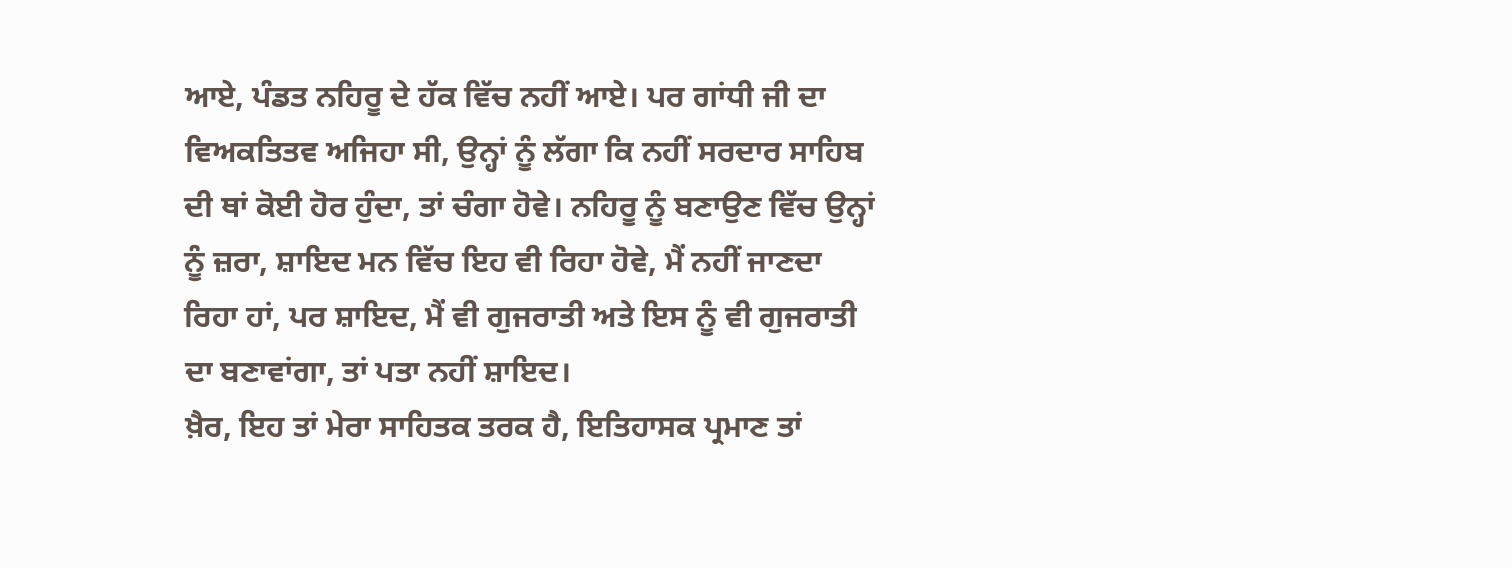ਆਏ, ਪੰਡਤ ਨਹਿਰੂ ਦੇ ਹੱਕ ਵਿੱਚ ਨਹੀਂ ਆਏ। ਪਰ ਗਾਂਧੀ ਜੀ ਦਾ ਵਿਅਕਤਿਤਵ ਅਜਿਹਾ ਸੀ, ਉਨ੍ਹਾਂ ਨੂੰ ਲੱਗਾ ਕਿ ਨਹੀਂ ਸਰਦਾਰ ਸਾਹਿਬ ਦੀ ਥਾਂ ਕੋਈ ਹੋਰ ਹੁੰਦਾ, ਤਾਂ ਚੰਗਾ ਹੋਵੇ। ਨਹਿਰੂ ਨੂੰ ਬਣਾਉਣ ਵਿੱਚ ਉਨ੍ਹਾਂ ਨੂੰ ਜ਼ਰਾ, ਸ਼ਾਇਦ ਮਨ ਵਿੱਚ ਇਹ ਵੀ ਰਿਹਾ ਹੋਵੇ, ਮੈਂ ਨਹੀਂ ਜਾਣਦਾ ਰਿਹਾ ਹਾਂ, ਪਰ ਸ਼ਾਇਦ, ਮੈਂ ਵੀ ਗੁਜਰਾਤੀ ਅਤੇ ਇਸ ਨੂੰ ਵੀ ਗੁਜਰਾਤੀ ਦਾ ਬਣਾਵਾਂਗਾ, ਤਾਂ ਪਤਾ ਨਹੀਂ ਸ਼ਾਇਦ।
ਖ਼ੈਰ, ਇਹ ਤਾਂ ਮੇਰਾ ਸਾਹਿਤਕ ਤਰਕ ਹੈ, ਇਤਿਹਾਸਕ ਪ੍ਰਮਾਣ ਤਾਂ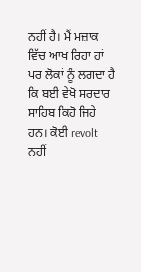ਨਹੀਂ ਹੈ। ਮੈਂ ਮਜ਼ਾਕ ਵਿੱਚ ਆਖ ਰਿਹਾ ਹਾਂ ਪਰ ਲੋਕਾਂ ਨੂੰ ਲਗਦਾ ਹੈ ਕਿ ਬਈ ਵੇਖੋ ਸਰਦਾਰ ਸਾਹਿਬ ਕਿਹੋ ਜਿਹੇ ਹਨ। ਕੋਈ revolt ਨਹੀਂ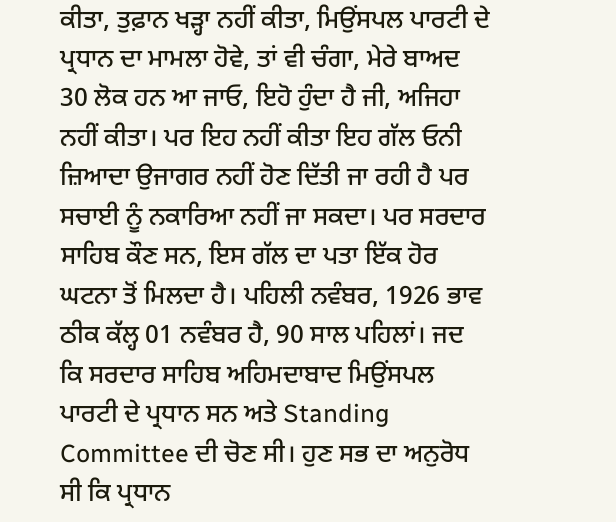ਕੀਤਾ, ਤੁਫ਼ਾਨ ਖੜ੍ਹਾ ਨਹੀਂ ਕੀਤਾ, ਮਿਉਂਸਪਲ ਪਾਰਟੀ ਦੇ ਪ੍ਰਧਾਨ ਦਾ ਮਾਮਲਾ ਹੋਵੇ, ਤਾਂ ਵੀ ਚੰਗਾ, ਮੇਰੇ ਬਾਅਦ 30 ਲੋਕ ਹਨ ਆ ਜਾਓ, ਇਹੋ ਹੁੰਦਾ ਹੈ ਜੀ, ਅਜਿਹਾ ਨਹੀਂ ਕੀਤਾ। ਪਰ ਇਹ ਨਹੀਂ ਕੀਤਾ ਇਹ ਗੱਲ ਓਨੀ ਜ਼ਿਆਦਾ ਉਜਾਗਰ ਨਹੀਂ ਹੋਣ ਦਿੱਤੀ ਜਾ ਰਹੀ ਹੈ ਪਰ ਸਚਾਈ ਨੂੰ ਨਕਾਰਿਆ ਨਹੀਂ ਜਾ ਸਕਦਾ। ਪਰ ਸਰਦਾਰ ਸਾਹਿਬ ਕੌਣ ਸਨ, ਇਸ ਗੱਲ ਦਾ ਪਤਾ ਇੱਕ ਹੋਰ ਘਟਨਾ ਤੋਂ ਮਿਲਦਾ ਹੈ। ਪਹਿਲੀ ਨਵੰਬਰ, 1926 ਭਾਵ ਠੀਕ ਕੱਲ੍ਹ 01 ਨਵੰਬਰ ਹੈ, 90 ਸਾਲ ਪਹਿਲਾਂ। ਜਦ ਕਿ ਸਰਦਾਰ ਸਾਹਿਬ ਅਹਿਮਦਾਬਾਦ ਮਿਉਂਸਪਲ ਪਾਰਟੀ ਦੇ ਪ੍ਰਧਾਨ ਸਨ ਅਤੇ Standing Committee ਦੀ ਚੋਣ ਸੀ। ਹੁਣ ਸਭ ਦਾ ਅਨੁਰੋਧ ਸੀ ਕਿ ਪ੍ਰਧਾਨ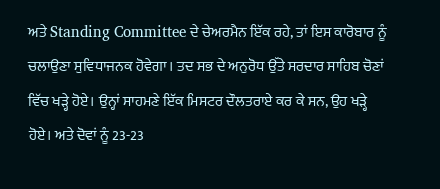ਅਤੇ Standing Committee ਦੇ ਚੇਅਰਮੈਨ ਇੱਕ ਰਹੇ, ਤਾਂ ਇਸ ਕਾਰੋਬਾਰ ਨੂੰ ਚਲਾਉਣਾ ਸੁਵਿਧਾਜਨਕ ਹੋਵੇਗਾ। ਤਦ ਸਭ ਦੇ ਅਨੁਰੋਧ ਉੱਤੇ ਸਰਦਾਰ ਸਾਹਿਬ ਚੋਣਾਂ ਵਿੱਚ ਖੜ੍ਹੇ ਹੋਏ। ਉਨ੍ਹਾਂ ਸਾਹਮਣੇ ਇੱਕ ਮਿਸਟਰ ਦੌਲਤਰਾਏ ਕਰ ਕੇ ਸਨ, ਉਹ ਖੜ੍ਹੇ ਹੋਏ। ਅਤੇ ਦੋਵਾਂ ਨੂੰ 23-23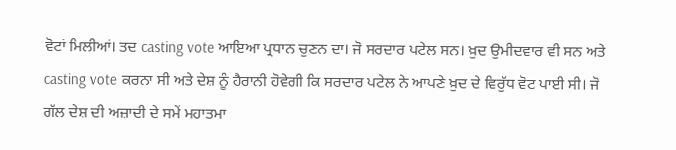ਵੋਟਾਂ ਮਿਲੀਆਂ। ਤਦ casting vote ਆਇਆ ਪ੍ਰਧਾਨ ਚੁਣਨ ਦਾ। ਜੋ ਸਰਦਾਰ ਪਟੇਲ ਸਨ। ਖ਼ੁਦ ਉਮੀਦਵਾਰ ਵੀ ਸਨ ਅਤੇ casting vote ਕਰਨਾ ਸੀ ਅਤੇ ਦੇਸ਼ ਨੂੰ ਹੈਰਾਨੀ ਹੋਵੇਗੀ ਕਿ ਸਰਦਾਰ ਪਟੇਲ ਨੇ ਆਪਣੇ ਖ਼ੁਦ ਦੇ ਵਿਰੁੱਧ ਵੋਟ ਪਾਈ ਸੀ। ਜੋ ਗੱਲ ਦੇਸ਼ ਦੀ ਅਜ਼ਾਦੀ ਦੇ ਸਮੇਂ ਮਹਾਤਮਾ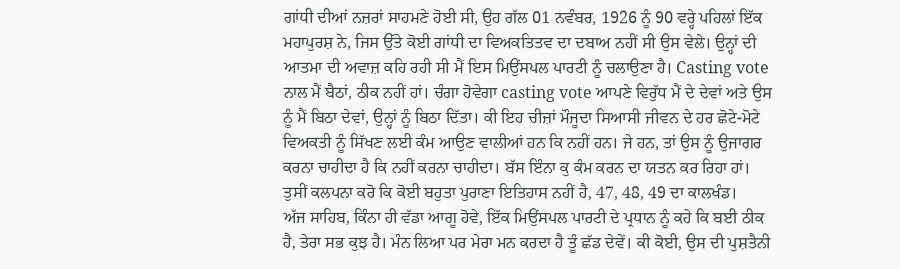ਗਾਂਧੀ ਦੀਆਂ ਨਜ਼ਰਾਂ ਸਾਹਮਣੇ ਹੋਈ ਸੀ, ਉਹ ਗੱਲ 01 ਨਵੰਬਰ, 1926 ਨੂੰ 90 ਵਰ੍ਹੇ ਪਹਿਲਾਂ ਇੱਕ ਮਹਾਪੁਰਸ਼ ਨੇ, ਜਿਸ ਉੱਤੇ ਕੋਈ ਗਾਂਧੀ ਦਾ ਵਿਅਕਤਿਤਵ ਦਾ ਦਬਾਅ ਨਹੀਂ ਸੀ ਉਸ ਵੇਲੇ। ਉਨ੍ਹਾਂ ਦੀ ਆਤਮਾ ਦੀ ਅਵਾਜ਼ ਕਹਿ ਰਹੀ ਸੀ ਮੈਂ ਇਸ ਮਿਉਂਸਪਲ ਪਾਰਟੀ ਨੂੰ ਚਲਾਉਣਾ ਹੈ। Casting vote ਨਾਲ ਮੈਂ ਬੈਠਾਂ, ਠੀਕ ਨਹੀਂ ਹਾਂ। ਚੰਗਾ ਹੋਵੇਗਾ casting vote ਆਪਣੇ ਵਿਰੁੱਧ ਮੈਂ ਦੇ ਦੇਵਾਂ ਅਤੇ ਉਸ ਨੂੰ ਮੈਂ ਬਿਠਾ ਦੇਵਾਂ, ਉਨ੍ਹਾਂ ਨੂੰ ਬਿਠਾ ਦਿੱਤਾ। ਕੀ ਇਹ ਚੀਜ਼ਾਂ ਮੌਜੂਦਾ ਸਿਆਸੀ ਜੀਵਨ ਦੇ ਹਰ ਛੋਟੇ-ਮੋਟੇ ਵਿਅਕਤੀ ਨੂੰ ਸਿੱਖਣ ਲਈ ਕੰਮ ਆਉਣ ਵਾਲੀਆਂ ਹਨ ਕਿ ਨਹੀਂ ਹਨ। ਜੇ ਹਨ, ਤਾਂ ਉਸ ਨੂੰ ਉਜਾਗਰ ਕਰਨਾ ਚਾਹੀਦਾ ਹੈ ਕਿ ਨਹੀਂ ਕਰਨਾ ਚਾਹੀਦਾ। ਬੱਸ ਇੰਨਾ ਕੁ ਕੰਮ ਕਰਨ ਦਾ ਯਤਨ ਕਰ ਰਿਹਾ ਹਾਂ। ਤੁਸੀਂ ਕਲਪਨਾ ਕਰੋ ਕਿ ਕੋਈ ਬਹੁਤਾ ਪੁਰਾਣਾ ਇਤਿਹਾਸ ਨਹੀਂ ਹੈ, 47, 48, 49 ਦਾ ਕਾਲਖੰਡ।
ਅੱਜ ਸਾਹਿਬ, ਕਿੰਨਾ ਹੀ ਵੱਡਾ ਆਗੂ ਹੋਵੇ, ਇੱਕ ਮਿਉਂਸਪਲ ਪਾਰਟੀ ਦੇ ਪ੍ਰਧਾਨ ਨੂੰ ਕਹੇ ਕਿ ਬਈ ਠੀਕ ਹੈ, ਤੇਰਾ ਸਭ ਕੁਝ ਹੈ। ਮੰਨ ਲਿਆ ਪਰ ਮੇਰਾ ਮਨ ਕਰਦਾ ਹੈ ਤੂੰ ਛੱਡ ਦੇਵੇਂ। ਕੀ ਕੋਈ, ਉਸ ਦੀ ਪੁਸ਼ਤੈਨੀ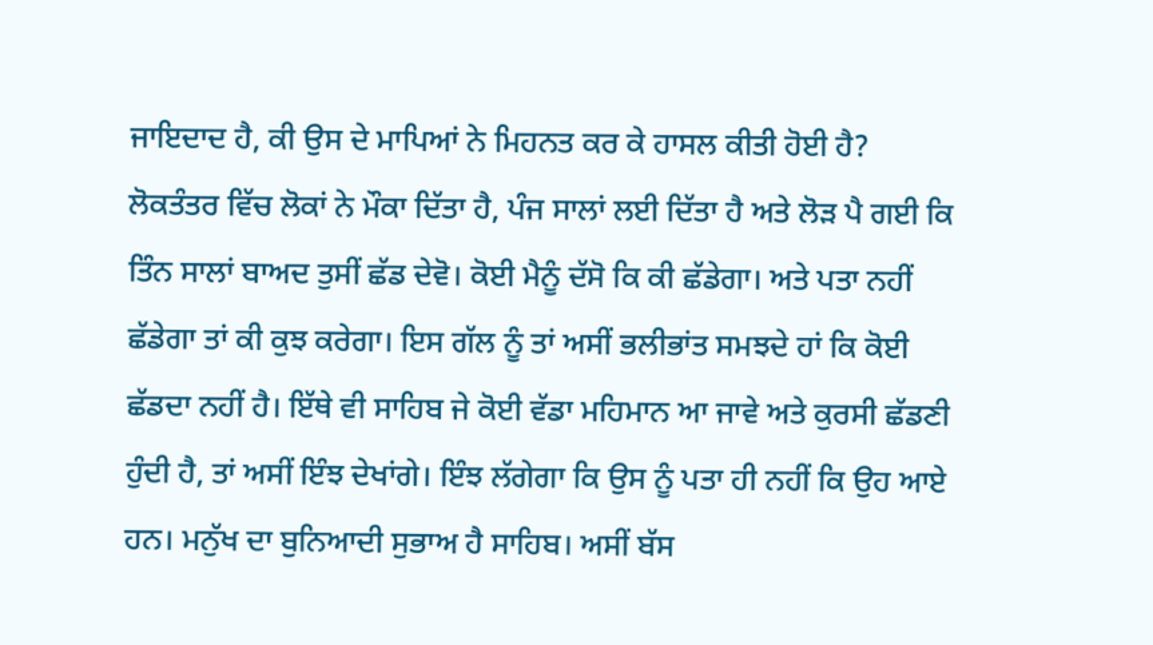ਜਾਇਦਾਦ ਹੈ, ਕੀ ਉਸ ਦੇ ਮਾਪਿਆਂ ਨੇ ਮਿਹਨਤ ਕਰ ਕੇ ਹਾਸਲ ਕੀਤੀ ਹੋਈ ਹੈ? ਲੋਕਤੰਤਰ ਵਿੱਚ ਲੋਕਾਂ ਨੇ ਮੌਕਾ ਦਿੱਤਾ ਹੈ, ਪੰਜ ਸਾਲਾਂ ਲਈ ਦਿੱਤਾ ਹੈ ਅਤੇ ਲੋੜ ਪੈ ਗਈ ਕਿ ਤਿੰਨ ਸਾਲਾਂ ਬਾਅਦ ਤੁਸੀਂ ਛੱਡ ਦੇਵੋ। ਕੋਈ ਮੈਨੂੰ ਦੱਸੋ ਕਿ ਕੀ ਛੱਡੇਗਾ। ਅਤੇ ਪਤਾ ਨਹੀਂ ਛੱਡੇਗਾ ਤਾਂ ਕੀ ਕੁਝ ਕਰੇਗਾ। ਇਸ ਗੱਲ ਨੂੰ ਤਾਂ ਅਸੀਂ ਭਲੀਭਾਂਤ ਸਮਝਦੇ ਹਾਂ ਕਿ ਕੋਈ ਛੱਡਦਾ ਨਹੀਂ ਹੈ। ਇੱਥੇ ਵੀ ਸਾਹਿਬ ਜੇ ਕੋਈ ਵੱਡਾ ਮਹਿਮਾਨ ਆ ਜਾਵੇ ਅਤੇ ਕੁਰਸੀ ਛੱਡਣੀ ਹੁੰਦੀ ਹੈ, ਤਾਂ ਅਸੀਂ ਇੰਝ ਦੇਖਾਂਗੇ। ਇੰਝ ਲੱਗੇਗਾ ਕਿ ਉਸ ਨੂੰ ਪਤਾ ਹੀ ਨਹੀਂ ਕਿ ਉਹ ਆਏ ਹਨ। ਮਨੁੱਖ ਦਾ ਬੁਨਿਆਦੀ ਸੁਭਾਅ ਹੈ ਸਾਹਿਬ। ਅਸੀਂ ਬੱਸ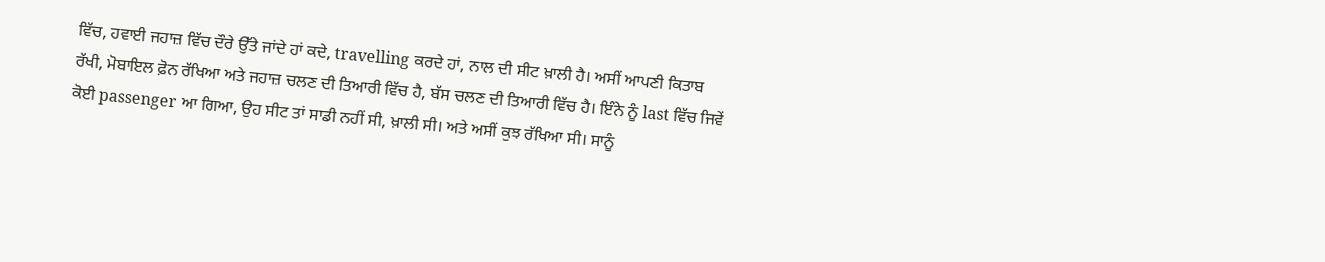ਵਿੱਚ, ਹਵਾਈ ਜਹਾਜ਼ ਵਿੱਚ ਦੌਰੇ ਉੱਤੇ ਜਾਂਦੇ ਹਾਂ ਕਦੇ, travelling ਕਰਦੇ ਹਾਂ, ਨਾਲ ਦੀ ਸੀਟ ਖ਼ਾਲੀ ਹੈ। ਅਸੀਂ ਆਪਣੀ ਕਿਤਾਬ ਰੱਖੀ, ਮੋਬਾਇਲ ਫ਼ੋਨ ਰੱਖਿਆ ਅਤੇ ਜਹਾਜ਼ ਚਲਣ ਦੀ ਤਿਆਰੀ ਵਿੱਚ ਹੈ, ਬੱਸ ਚਲਣ ਦੀ ਤਿਆਰੀ ਵਿੱਚ ਹੈ। ਇੰਨੇ ਨੂੰ last ਵਿੱਚ ਜਿਵੇਂ ਕੋਈ passenger ਆ ਗਿਆ, ਉਹ ਸੀਟ ਤਾਂ ਸਾਡੀ ਨਹੀਂ ਸੀ, ਖ਼ਾਲੀ ਸੀ। ਅਤੇ ਅਸੀਂ ਕੁਝ ਰੱਖਿਆ ਸੀ। ਸਾਨੂੰ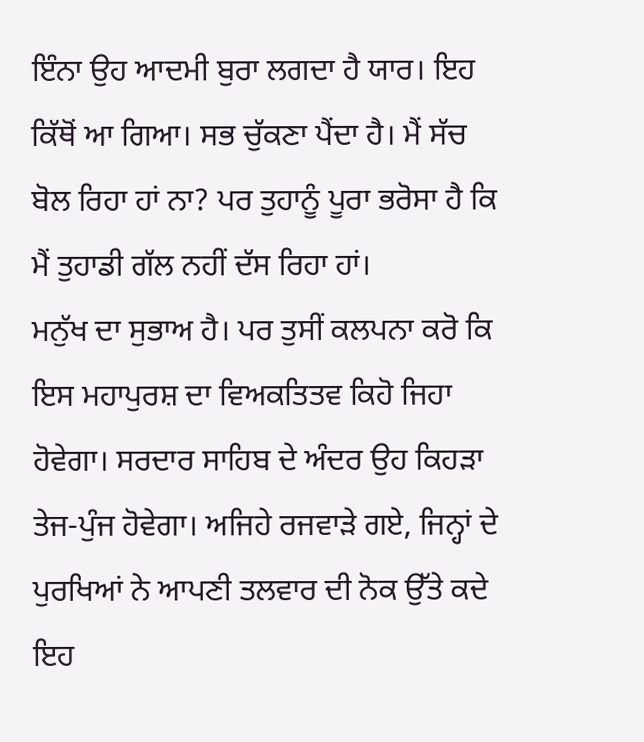ਇੰਨਾ ਉਹ ਆਦਮੀ ਬੁਰਾ ਲਗਦਾ ਹੈ ਯਾਰ। ਇਹ ਕਿੱਥੋਂ ਆ ਗਿਆ। ਸਭ ਚੁੱਕਣਾ ਪੈਂਦਾ ਹੈ। ਮੈਂ ਸੱਚ ਬੋਲ ਰਿਹਾ ਹਾਂ ਨਾ? ਪਰ ਤੁਹਾਨੂੰ ਪੂਰਾ ਭਰੋਸਾ ਹੈ ਕਿ ਮੈਂ ਤੁਹਾਡੀ ਗੱਲ ਨਹੀਂ ਦੱਸ ਰਿਹਾ ਹਾਂ।
ਮਨੁੱਖ ਦਾ ਸੁਭਾਅ ਹੈ। ਪਰ ਤੁਸੀਂ ਕਲਪਨਾ ਕਰੋ ਕਿ ਇਸ ਮਹਾਪੁਰਸ਼ ਦਾ ਵਿਅਕਤਿਤਵ ਕਿਹੋ ਜਿਹਾ ਹੋਵੇਗਾ। ਸਰਦਾਰ ਸਾਹਿਬ ਦੇ ਅੰਦਰ ਉਹ ਕਿਹੜਾ ਤੇਜ-ਪੁੰਜ ਹੋਵੇਗਾ। ਅਜਿਹੇ ਰਜਵਾੜੇ ਗਏ, ਜਿਨ੍ਹਾਂ ਦੇ ਪੁਰਖਿਆਂ ਨੇ ਆਪਣੀ ਤਲਵਾਰ ਦੀ ਨੋਕ ਉੱਤੇ ਕਦੇ ਇਹ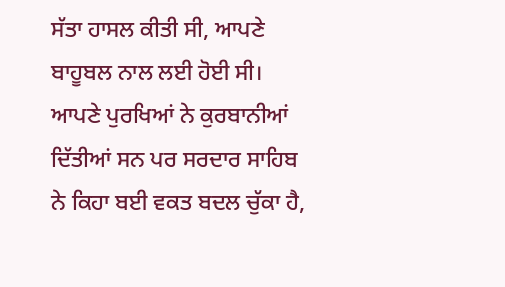ਸੱਤਾ ਹਾਸਲ ਕੀਤੀ ਸੀ, ਆਪਣੇ ਬਾਹੂਬਲ ਨਾਲ ਲਈ ਹੋਈ ਸੀ। ਆਪਣੇ ਪੁਰਖਿਆਂ ਨੇ ਕੁਰਬਾਨੀਆਂ ਦਿੱਤੀਆਂ ਸਨ ਪਰ ਸਰਦਾਰ ਸਾਹਿਬ ਨੇ ਕਿਹਾ ਬਈ ਵਕਤ ਬਦਲ ਚੁੱਕਾ ਹੈ,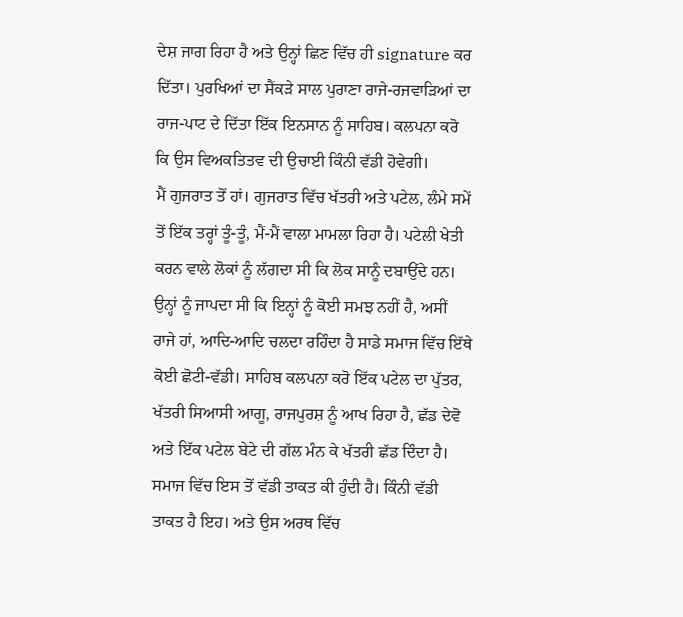ਦੇਸ਼ ਜਾਗ ਰਿਹਾ ਹੈ ਅਤੇ ਉਨ੍ਹਾਂ ਛਿਣ ਵਿੱਚ ਹੀ signature ਕਰ ਦਿੱਤਾ। ਪੁਰਖਿਆਂ ਦਾ ਸੈਂਕੜੇ ਸਾਲ ਪੁਰਾਣਾ ਰਾਜੇ-ਰਜਵਾੜਿਆਂ ਦਾ ਰਾਜ-ਪਾਟ ਦੇ ਦਿੱਤਾ ਇੱਕ ਇਨਸਾਨ ਨੂੰ ਸਾਹਿਬ। ਕਲਪਨਾ ਕਰੋ ਕਿ ਉਸ ਵਿਅਕਤਿਤਵ ਦੀ ਉਚਾਈ ਕਿੰਨੀ ਵੱਡੀ ਹੋਵੇਗੀ।
ਮੈਂ ਗੁਜਰਾਤ ਤੋਂ ਹਾਂ। ਗੁਜਰਾਤ ਵਿੱਚ ਖੱਤਰੀ ਅਤੇ ਪਟੇਲ, ਲੰਮੇ ਸਮੇਂ ਤੋਂ ਇੱਕ ਤਰ੍ਹਾਂ ਤੂੰ-ਤੂੰ, ਮੈਂ-ਮੈਂ ਵਾਲਾ ਮਾਮਲਾ ਰਿਹਾ ਹੈ। ਪਟੇਲੀ ਖੇਤੀ ਕਰਨ ਵਾਲੇ ਲੋਕਾਂ ਨੂੰ ਲੱਗਦਾ ਸੀ ਕਿ ਲੋਕ ਸਾਨੂੰ ਦਬਾਉਂਦੇ ਹਨ। ਉਨ੍ਹਾਂ ਨੂੰ ਜਾਪਦਾ ਸੀ ਕਿ ਇਨ੍ਹਾਂ ਨੂੰ ਕੋਈ ਸਮਝ ਨਹੀਂ ਹੈ, ਅਸੀਂ ਰਾਜੇ ਹਾਂ, ਆਦਿ-ਆਦਿ ਚਲਦਾ ਰਹਿੰਦਾ ਹੈ ਸਾਡੇ ਸਮਾਜ ਵਿੱਚ ਇੱਥੇ ਕੋਈ ਛੋਟੀ-ਵੱਡੀ। ਸਾਹਿਬ ਕਲਪਨਾ ਕਰੋ ਇੱਕ ਪਟੇਲ ਦਾ ਪੁੱਤਰ, ਖੱਤਰੀ ਸਿਆਸੀ ਆਗੂ, ਰਾਜਪੁਰਸ਼ ਨੂੰ ਆਖ ਰਿਹਾ ਹੈ, ਛੱਡ ਦੇਵੋ ਅਤੇ ਇੱਕ ਪਟੇਲ ਬੇਟੇ ਦੀ ਗੱਲ ਮੰਨ ਕੇ ਖੱਤਰੀ ਛੱਡ ਦਿੰਦਾ ਹੈ। ਸਮਾਜ ਵਿੱਚ ਇਸ ਤੋਂ ਵੱਡੀ ਤਾਕਤ ਕੀ ਹੁੰਦੀ ਹੈ। ਕਿੰਨੀ ਵੱਡੀ ਤਾਕਤ ਹੈ ਇਹ। ਅਤੇ ਉਸ ਅਰਥ ਵਿੱਚ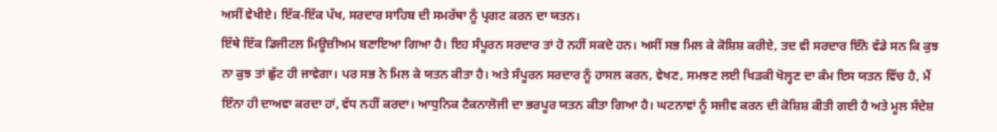ਅਸੀਂ ਵੇਖੀਏ। ਇੱਕ-ਇੱਕ ਪੱਖ, ਸਰਦਾਰ ਸਾਹਿਬ ਦੀ ਸਮਰੱਥਾ ਨੂੰ ਪ੍ਰਗਟ ਕਰਨ ਦਾ ਯਤਨ।
ਇੱਥੇ ਇੱਕ ਡਿਜੀਟਲ ਮਿਊਜ਼ੀਅਮ ਬਣਾਇਆ ਗਿਆ ਹੈ। ਇਹ ਸੰਪੂਰਨ ਸਰਦਾਰ ਤਾਂ ਹੋ ਨਹੀਂ ਸਕਦੇ ਹਨ। ਅਸੀਂ ਸਭ ਮਿਲ ਕੇ ਕੋਸ਼ਿਸ਼ ਕਰੀਏ, ਤਦ ਵੀ ਸਰਦਾਰ ਇੰਨੇ ਵੱਡੇ ਸਨ ਕਿ ਕੁਝ ਨਾ ਕੁਝ ਤਾਂ ਛੁੱਟ ਹੀ ਜਾਵੇਗਾ। ਪਰ ਸਭ ਨੇ ਮਿਲ ਕੇ ਯਤਨ ਕੀਤਾ ਹੈ। ਅਤੇ ਸੰਪੂਰਨ ਸਰਦਾਰ ਨੂੰ ਹਾਸਲ ਕਰਨ, ਵੇਖਣ, ਸਮਝਣ ਲਈ ਖਿੜਕੀ ਖੋਲ੍ਹਣ ਦਾ ਕੰਮ ਇਸ ਯਤਨ ਵਿੱਚ ਹੈ, ਮੈਂ ਇੰਨਾ ਹੀ ਦਾਅਵਾ ਕਰਦਾ ਹਾਂ, ਵੱਧ ਨਹੀਂ ਕਰਦਾ। ਆਧੁਨਿਕ ਟੈਕਨਾਲੋਜੀ ਦਾ ਭਰਪੂਰ ਯਤਨ ਕੀਤਾ ਗਿਆ ਹੈ। ਘਟਨਾਵਾਂ ਨੂੰ ਸਜੀਵ ਕਰਨ ਦੀ ਕੋਸ਼ਿਸ਼ ਕੀਤੀ ਗਈ ਹੈ ਅਤੇ ਮੂਲ ਸੰਦੇਸ਼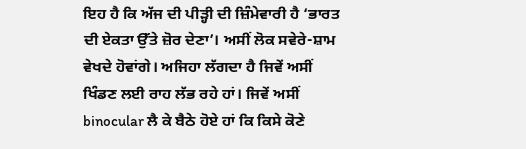ਇਹ ਹੈ ਕਿ ਅੱਜ ਦੀ ਪੀੜ੍ਹੀ ਦੀ ਜ਼ਿੰਮੇਵਾਰੀ ਹੈ ‘ਭਾਰਤ ਦੀ ਏਕਤਾ ਉੱਤੇ ਜ਼ੋਰ ਦੇਣਾ’। ਅਸੀਂ ਲੋਕ ਸਵੇਰੇ-ਸ਼ਾਮ ਵੇਖਦੇ ਹੋਵਾਂਗੇ। ਅਜਿਹਾ ਲੱਗਦਾ ਹੈ ਜਿਵੇਂ ਅਸੀਂ ਖਿੰਡਣ ਲਈ ਰਾਹ ਲੱਭ ਰਹੇ ਹਾਂ। ਜਿਵੇਂ ਅਸੀਂ binocular ਲੈ ਕੇ ਬੈਠੇ ਹੋਏ ਹਾਂ ਕਿ ਕਿਸੇ ਕੋਣੇ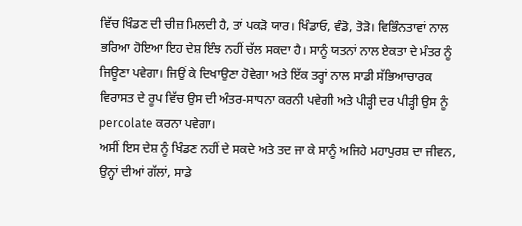ਵਿੱਚ ਖਿੰਡਣ ਦੀ ਚੀਜ਼ ਮਿਲਦੀ ਹੈ, ਤਾਂ ਪਕੜੋ ਯਾਰ। ਖਿੰਡਾਓ, ਵੰਡੋ, ਤੋੜੋ। ਵਿਭਿੰਨਤਾਵਾਂ ਨਾਲ ਭਰਿਆ ਹੋਇਆ ਇਹ ਦੇਸ਼ ਇੰਝ ਨਹੀਂ ਚੱਲ ਸਕਦਾ ਹੈ। ਸਾਨੂੰ ਯਤਨਾਂ ਨਾਲ ਏਕਤਾ ਦੇ ਮੰਤਰ ਨੂੰ ਜਿਊਣਾ ਪਵੇਗਾ। ਜਿਉਂ ਕੇ ਦਿਖਾਉਣਾ ਹੋਵੇਗਾ ਅਤੇ ਇੱਕ ਤਰ੍ਹਾਂ ਨਾਲ ਸਾਡੀ ਸੱਭਿਆਚਾਰਕ ਵਿਰਾਸਤ ਦੇ ਰੂਪ ਵਿੱਚ ਉਸ ਦੀ ਅੰਤਰ-ਸਾਧਨਾ ਕਰਨੀ ਪਵੇਗੀ ਅਤੇ ਪੀੜ੍ਹੀ ਦਰ ਪੀੜ੍ਹੀ ਉਸ ਨੂੰ percolate ਕਰਨਾ ਪਵੇਗਾ।
ਅਸੀਂ ਇਸ ਦੇਸ਼ ਨੂੰ ਖਿੰਡਣ ਨਹੀਂ ਦੇ ਸਕਦੇ ਅਤੇ ਤਦ ਜਾ ਕੇ ਸਾਨੂੰ ਅਜਿਹੇ ਮਹਾਪੁਰਸ਼ ਦਾ ਜੀਵਨ, ਉਨ੍ਹਾਂ ਦੀਆਂ ਗੱਲਾਂ, ਸਾਡੇ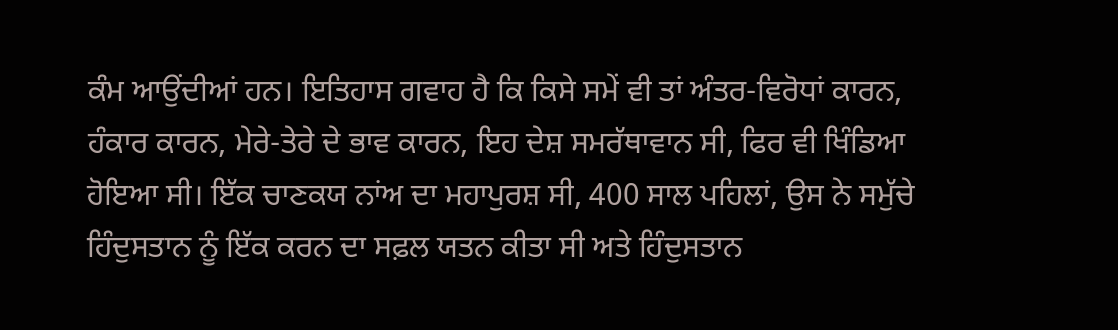ਕੰਮ ਆਉਂਦੀਆਂ ਹਨ। ਇਤਿਹਾਸ ਗਵਾਹ ਹੈ ਕਿ ਕਿਸੇ ਸਮੇਂ ਵੀ ਤਾਂ ਅੰਤਰ-ਵਿਰੋਧਾਂ ਕਾਰਨ, ਹੰਕਾਰ ਕਾਰਨ, ਮੇਰੇ-ਤੇਰੇ ਦੇ ਭਾਵ ਕਾਰਨ, ਇਹ ਦੇਸ਼ ਸਮਰੱਥਾਵਾਨ ਸੀ, ਫਿਰ ਵੀ ਖਿੰਡਿਆ ਹੋਇਆ ਸੀ। ਇੱਕ ਚਾਣਕਯ ਨਾਂਅ ਦਾ ਮਹਾਪੁਰਸ਼ ਸੀ, 400 ਸਾਲ ਪਹਿਲਾਂ, ਉਸ ਨੇ ਸਮੁੱਚੇ ਹਿੰਦੁਸਤਾਨ ਨੂੰ ਇੱਕ ਕਰਨ ਦਾ ਸਫ਼ਲ ਯਤਨ ਕੀਤਾ ਸੀ ਅਤੇ ਹਿੰਦੁਸਤਾਨ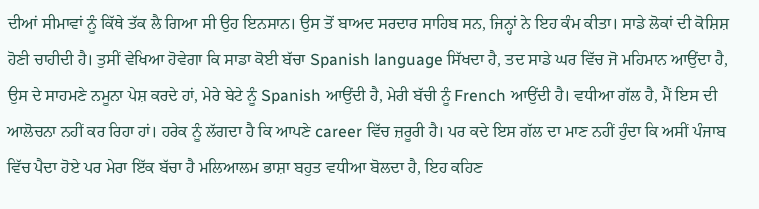ਦੀਆਂ ਸੀਮਾਵਾਂ ਨੂੰ ਕਿੱਥੇ ਤੱਕ ਲੈ ਗਿਆ ਸੀ ਉਹ ਇਨਸਾਨ। ਉਸ ਤੋਂ ਬਾਅਦ ਸਰਦਾਰ ਸਾਹਿਬ ਸਨ, ਜਿਨ੍ਹਾਂ ਨੇ ਇਹ ਕੰਮ ਕੀਤਾ। ਸਾਡੇ ਲੋਕਾਂ ਦੀ ਕੋਸ਼ਿਸ਼ ਹੋਣੀ ਚਾਹੀਦੀ ਹੈ। ਤੁਸੀਂ ਵੇਖਿਆ ਹੋਵੇਗਾ ਕਿ ਸਾਡਾ ਕੋਈ ਬੱਚਾ Spanish language ਸਿੱਖਦਾ ਹੈ, ਤਦ ਸਾਡੇ ਘਰ ਵਿੱਚ ਜੋ ਮਹਿਮਾਨ ਆਉਂਦਾ ਹੈ, ਉਸ ਦੇ ਸਾਹਮਣੇ ਨਮੂਨਾ ਪੇਸ਼ ਕਰਦੇ ਹਾਂ, ਮੇਰੇ ਬੇਟੇ ਨੂੰ Spanish ਆਉਂਦੀ ਹੈ, ਮੇਰੀ ਬੱਚੀ ਨੂੰ French ਆਉਂਦੀ ਹੈ। ਵਧੀਆ ਗੱਲ ਹੈ, ਮੈਂ ਇਸ ਦੀ ਆਲੋਚਨਾ ਨਹੀਂ ਕਰ ਰਿਹਾ ਹਾਂ। ਹਰੇਕ ਨੂੰ ਲੱਗਦਾ ਹੈ ਕਿ ਆਪਣੇ career ਵਿੱਚ ਜ਼ਰੂਰੀ ਹੈ। ਪਰ ਕਦੇ ਇਸ ਗੱਲ ਦਾ ਮਾਣ ਨਹੀਂ ਹੁੰਦਾ ਕਿ ਅਸੀਂ ਪੰਜਾਬ ਵਿੱਚ ਪੈਦਾ ਹੋਏ ਪਰ ਮੇਰਾ ਇੱਕ ਬੱਚਾ ਹੈ ਮਲਿਆਲਮ ਭਾਸ਼ਾ ਬਹੁਤ ਵਧੀਆ ਬੋਲਦਾ ਹੈ, ਇਹ ਕਹਿਣ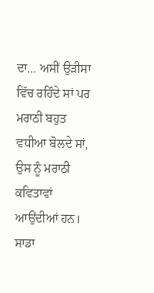ਦਾ… ਅਸੀਂ ਉੜੀਸਾ ਵਿੱਚ ਰਹਿੰਦੇ ਸਾਂ ਪਰ ਮਰਾਠੀ ਬਹੁਤ ਵਧੀਆ ਬੋਲਦੇ ਸਾਂ, ਉਸ ਨੂੰ ਮਰਾਠੀ ਕਵਿਤਾਵਾਂ ਆਉਂਦੀਆਂ ਹਨ। ਸਾਡਾ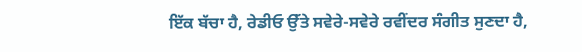ਇੱਕ ਬੱਚਾ ਹੈ, ਰੇਡੀਓ ਉੱਤੇ ਸਵੇਰੇ-ਸਵੇਰੇ ਰਵੀਂਦਰ ਸੰਗੀਤ ਸੁਣਦਾ ਹੈ,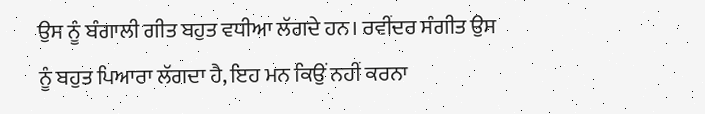ਉਸ ਨੂੰ ਬੰਗਾਲੀ ਗੀਤ ਬਹੁਤ ਵਧੀਆ ਲੱਗਦੇ ਹਨ। ਰਵੀਂਦਰ ਸੰਗੀਤ ਉਸ ਨੂੰ ਬਹੁਤ ਪਿਆਰਾ ਲੱਗਦਾ ਹੈ, ਇਹ ਮਨ ਕਿਉਂ ਨਹੀਂ ਕਰਨਾ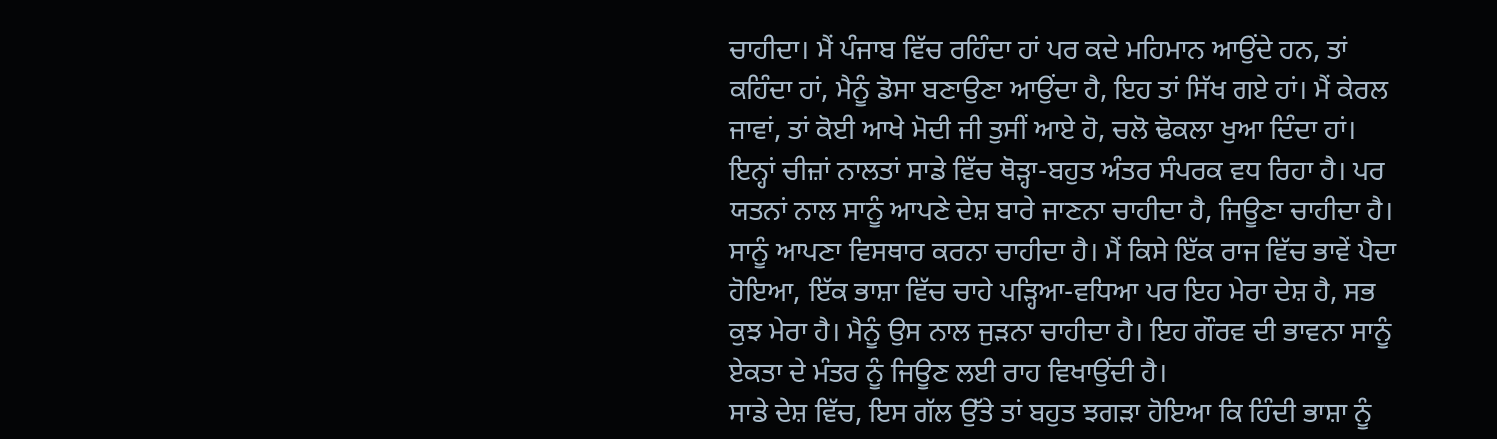ਚਾਹੀਦਾ। ਮੈਂ ਪੰਜਾਬ ਵਿੱਚ ਰਹਿੰਦਾ ਹਾਂ ਪਰ ਕਦੇ ਮਹਿਮਾਨ ਆਉਂਦੇ ਹਨ, ਤਾਂ ਕਹਿੰਦਾ ਹਾਂ, ਮੈਨੂੰ ਡੋਸਾ ਬਣਾਉਣਾ ਆਉਂਦਾ ਹੈ, ਇਹ ਤਾਂ ਸਿੱਖ ਗਏ ਹਾਂ। ਮੈਂ ਕੇਰਲ ਜਾਵਾਂ, ਤਾਂ ਕੋਈ ਆਖੇ ਮੋਦੀ ਜੀ ਤੁਸੀਂ ਆਏ ਹੋ, ਚਲੋ ਢੋਕਲਾ ਖੁਆ ਦਿੰਦਾ ਹਾਂ। ਇਨ੍ਹਾਂ ਚੀਜ਼ਾਂ ਨਾਲਤਾਂ ਸਾਡੇ ਵਿੱਚ ਥੋੜ੍ਹਾ-ਬਹੁਤ ਅੰਤਰ ਸੰਪਰਕ ਵਧ ਰਿਹਾ ਹੈ। ਪਰ ਯਤਨਾਂ ਨਾਲ ਸਾਨੂੰ ਆਪਣੇ ਦੇਸ਼ ਬਾਰੇ ਜਾਣਨਾ ਚਾਹੀਦਾ ਹੈ, ਜਿਊਣਾ ਚਾਹੀਦਾ ਹੈ। ਸਾਨੂੰ ਆਪਣਾ ਵਿਸਥਾਰ ਕਰਨਾ ਚਾਹੀਦਾ ਹੈ। ਮੈਂ ਕਿਸੇ ਇੱਕ ਰਾਜ ਵਿੱਚ ਭਾਵੇਂ ਪੈਦਾ ਹੋਇਆ, ਇੱਕ ਭਾਸ਼ਾ ਵਿੱਚ ਚਾਹੇ ਪੜ੍ਹਿਆ-ਵਧਿਆ ਪਰ ਇਹ ਮੇਰਾ ਦੇਸ਼ ਹੈ, ਸਭ ਕੁਝ ਮੇਰਾ ਹੈ। ਮੈਨੂੰ ਉਸ ਨਾਲ ਜੁੜਨਾ ਚਾਹੀਦਾ ਹੈ। ਇਹ ਗੌਰਵ ਦੀ ਭਾਵਨਾ ਸਾਨੂੰ ਏਕਤਾ ਦੇ ਮੰਤਰ ਨੂੰ ਜਿਊਣ ਲਈ ਰਾਹ ਵਿਖਾਉਂਦੀ ਹੈ।
ਸਾਡੇ ਦੇਸ਼ ਵਿੱਚ, ਇਸ ਗੱਲ ਉੱਤੇ ਤਾਂ ਬਹੁਤ ਝਗੜਾ ਹੋਇਆ ਕਿ ਹਿੰਦੀ ਭਾਸ਼ਾ ਨੂੰ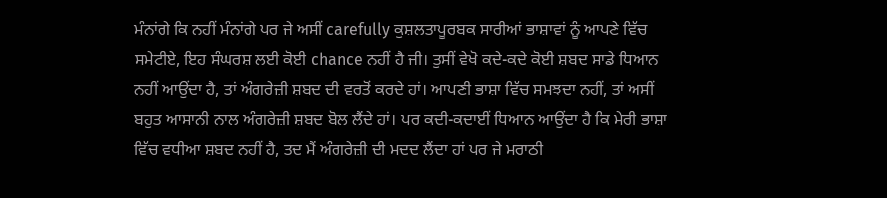ਮੰਨਾਂਗੇ ਕਿ ਨਹੀਂ ਮੰਨਾਂਗੇ ਪਰ ਜੇ ਅਸੀਂ carefully ਕੁਸ਼ਲਤਾਪੂਰਬਕ ਸਾਰੀਆਂ ਭਾਸ਼ਾਵਾਂ ਨੂੰ ਆਪਣੇ ਵਿੱਚ ਸਮੇਟੀਏ, ਇਹ ਸੰਘਰਸ਼ ਲਈ ਕੋਈ chance ਨਹੀਂ ਹੈ ਜੀ। ਤੁਸੀਂ ਵੇਖੋ ਕਦੇ-ਕਦੇ ਕੋਈ ਸ਼ਬਦ ਸਾਡੇ ਧਿਆਨ ਨਹੀਂ ਆਉਂਦਾ ਹੈ, ਤਾਂ ਅੰਗਰੇਜ਼ੀ ਸ਼ਬਦ ਦੀ ਵਰਤੋਂ ਕਰਦੇ ਹਾਂ। ਆਪਣੀ ਭਾਸ਼ਾ ਵਿੱਚ ਸਮਝਦਾ ਨਹੀਂ, ਤਾਂ ਅਸੀਂ ਬਹੁਤ ਆਸਾਨੀ ਨਾਲ ਅੰਗਰੇਜ਼ੀ ਸ਼ਬਦ ਬੋਲ ਲੈਂਦੇ ਹਾਂ। ਪਰ ਕਦੀ-ਕਦਾਈਂ ਧਿਆਨ ਆਉਂਦਾ ਹੈ ਕਿ ਮੇਰੀ ਭਾਸ਼ਾ ਵਿੱਚ ਵਧੀਆ ਸ਼ਬਦ ਨਹੀਂ ਹੈ, ਤਦ ਮੈਂ ਅੰਗਰੇਜ਼ੀ ਦੀ ਮਦਦ ਲੈਂਦਾ ਹਾਂ ਪਰ ਜੇ ਮਰਾਠੀ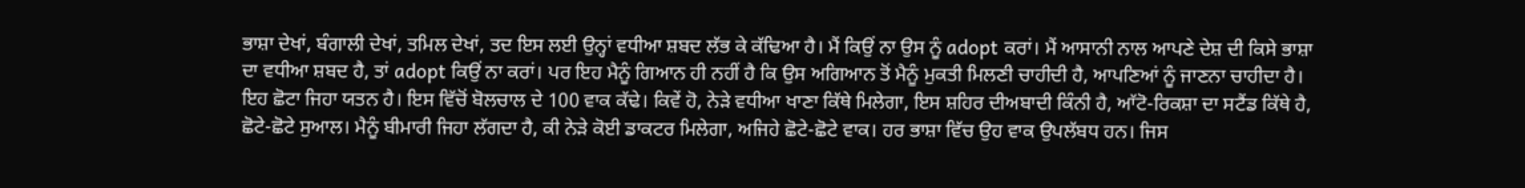ਭਾਸ਼ਾ ਦੇਖਾਂ, ਬੰਗਾਲੀ ਦੇਖਾਂ, ਤਮਿਲ ਦੇਖਾਂ, ਤਦ ਇਸ ਲਈ ਉਨ੍ਹਾਂ ਵਧੀਆ ਸ਼ਬਦ ਲੱਭ ਕੇ ਕੱਢਿਆ ਹੈ। ਮੈਂ ਕਿਉਂ ਨਾ ਉਸ ਨੂੰ adopt ਕਰਾਂ। ਮੈਂ ਆਸਾਨੀ ਨਾਲ ਆਪਣੇ ਦੇਸ਼ ਦੀ ਕਿਸੇ ਭਾਸ਼ਾ ਦਾ ਵਧੀਆ ਸ਼ਬਦ ਹੈ, ਤਾਂ adopt ਕਿਉਂ ਨਾ ਕਰਾਂ। ਪਰ ਇਹ ਮੈਨੂੰ ਗਿਆਨ ਹੀ ਨਹੀਂ ਹੈ ਕਿ ਉਸ ਅਗਿਆਨ ਤੋਂ ਮੈਨੂੰ ਮੁਕਤੀ ਮਿਲਣੀ ਚਾਹੀਦੀ ਹੈ, ਆਪਣਿਆਂ ਨੂੰ ਜਾਣਨਾ ਚਾਹੀਦਾ ਹੈ।
ਇਹ ਛੋਟਾ ਜਿਹਾ ਯਤਨ ਹੈ। ਇਸ ਵਿੱਚੋਂ ਬੋਲਚਾਲ ਦੇ 100 ਵਾਕ ਕੱਢੇ। ਕਿਵੇਂ ਹੋ, ਨੇੜੇ ਵਧੀਆ ਖਾਣਾ ਕਿੱਥੇ ਮਿਲੇਗਾ, ਇਸ ਸ਼ਹਿਰ ਦੀਅਬਾਦੀ ਕਿੰਨੀ ਹੈ, ਆੱਟੋ-ਰਿਕਸ਼ਾ ਦਾ ਸਟੈਂਡ ਕਿੱਥੇ ਹੈ, ਛੋਟੇ-ਛੋਟੇ ਸੁਆਲ। ਮੈਨੂੰ ਬੀਮਾਰੀ ਜਿਹਾ ਲੱਗਦਾ ਹੈ, ਕੀ ਨੇੜੇ ਕੋਈ ਡਾਕਟਰ ਮਿਲੇਗਾ, ਅਜਿਹੇ ਛੋਟੇ-ਛੋਟੇ ਵਾਕ। ਹਰ ਭਾਸ਼ਾ ਵਿੱਚ ਉਹ ਵਾਕ ਉਪਲੱਬਧ ਹਨ। ਜਿਸ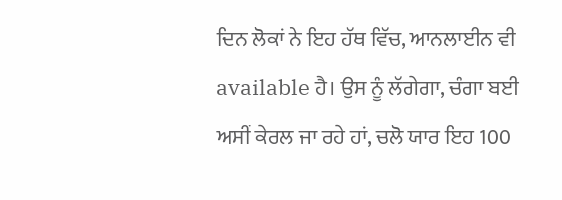ਦਿਨ ਲੋਕਾਂ ਨੇ ਇਹ ਹੱਥ ਵਿੱਚ, ਆਨਲਾਈਨ ਵੀ available ਹੈ। ਉਸ ਨੂੰ ਲੱਗੇਗਾ, ਚੰਗਾ ਬਈ ਅਸੀਂ ਕੇਰਲ ਜਾ ਰਹੇ ਹਾਂ, ਚਲੋ ਯਾਰ ਇਹ 100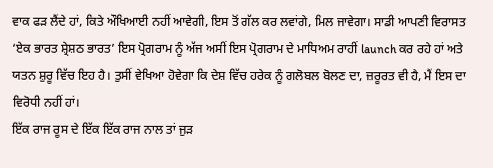ਵਾਕ ਫੜ ਲੈਂਦੇ ਹਾਂ, ਕਿਤੇ ਔਖਿਆਈ ਨਹੀਂ ਆਵੇਗੀ, ਇਸ ਤੋਂ ਗੱਲ ਕਰ ਲਵਾਂਗੇ, ਮਿਲ ਜਾਵੇਗਾ। ਸਾਡੀ ਆਪਣੀ ਵਿਰਾਸਤ ‘ਏਕ ਭਾਰਤ ਸ਼੍ਰੇਸ਼ਠ ਭਾਰਤ’ ਇਸ ਪ੍ਰੋਗਰਾਮ ਨੂੰ ਅੱਜ ਅਸੀਂ ਇਸ ਪ੍ਰੋਗਰਾਮ ਦੇ ਮਾਧਿਅਮ ਰਾਹੀਂ launch ਕਰ ਰਹੇ ਹਾਂ ਅਤੇ ਯਤਨ ਸ਼ੁਰੂ ਵਿੱਚ ਇਹ ਹੈ। ਤੁਸੀਂ ਵੇਖਿਆ ਹੋਵੇਗਾ ਕਿ ਦੇਸ਼ ਵਿੱਚ ਹਰੇਕ ਨੂੰ ਗਲੋਬਲ ਬੋਲਣ ਦਾ, ਜ਼ਰੂਰਤ ਵੀ ਹੈ, ਮੈਂ ਇਸ ਦਾ ਵਿਰੋਧੀ ਨਹੀਂ ਹਾਂ।
ਇੱਕ ਰਾਜ ਰੂਸ ਦੇ ਇੱਕ ਇੱਕ ਰਾਜ ਨਾਲ ਤਾਂ ਜੁੜ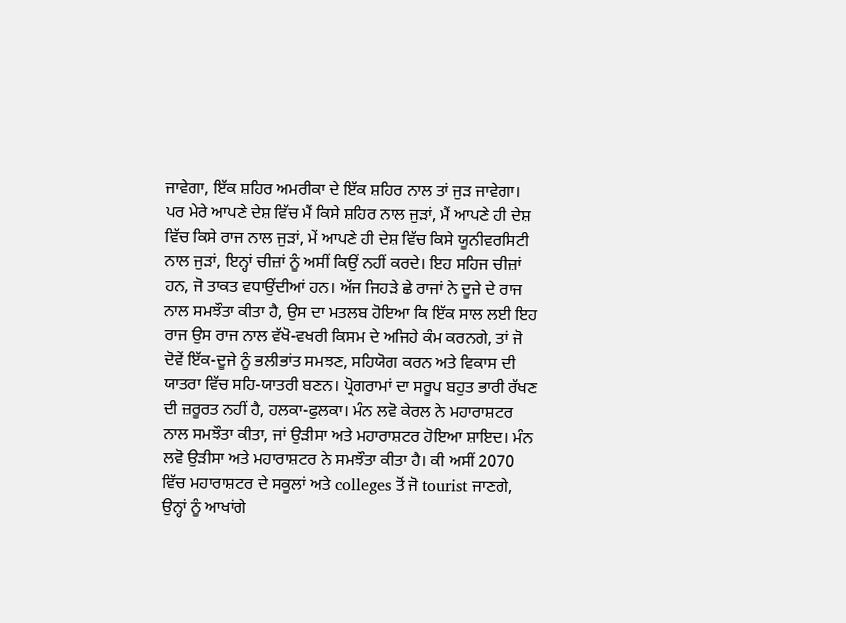ਜਾਵੇਗਾ, ਇੱਕ ਸ਼ਹਿਰ ਅਮਰੀਕਾ ਦੇ ਇੱਕ ਸ਼ਹਿਰ ਨਾਲ ਤਾਂ ਜੁੜ ਜਾਵੇਗਾ। ਪਰ ਮੇਰੇ ਆਪਣੇ ਦੇਸ਼ ਵਿੱਚ ਮੈਂ ਕਿਸੇ ਸ਼ਹਿਰ ਨਾਲ ਜੁੜਾਂ, ਮੈਂ ਆਪਣੇ ਹੀ ਦੇਸ਼ ਵਿੱਚ ਕਿਸੇ ਰਾਜ ਨਾਲ ਜੁੜਾਂ, ਮੇਂ ਆਪਣੇ ਹੀ ਦੇਸ਼ ਵਿੱਚ ਕਿਸੇ ਯੂਨੀਵਰਸਿਟੀ ਨਾਲ ਜੁੜਾਂ, ਇਨ੍ਹਾਂ ਚੀਜ਼ਾਂ ਨੂੰ ਅਸੀਂ ਕਿਉਂ ਨਹੀਂ ਕਰਦੇ। ਇਹ ਸਹਿਜ ਚੀਜ਼ਾਂ ਹਨ, ਜੋ ਤਾਕਤ ਵਧਾਉਂਦੀਆਂ ਹਨ। ਅੱਜ ਜਿਹੜੇ ਛੇ ਰਾਜਾਂ ਨੇ ਦੂਜੇ ਦੇ ਰਾਜ ਨਾਲ ਸਮਝੌਤਾ ਕੀਤਾ ਹੈ, ਉਸ ਦਾ ਮਤਲਬ ਹੋਇਆ ਕਿ ਇੱਕ ਸਾਲ ਲਈ ਇਹ ਰਾਜ ਉਸ ਰਾਜ ਨਾਲ ਵੱਖੋ-ਵਖਰੀ ਕਿਸਮ ਦੇ ਅਜਿਹੇ ਕੰਮ ਕਰਨਗੇ, ਤਾਂ ਜੋ ਦੋਵੇਂ ਇੱਕ-ਦੂਜੇ ਨੂੰ ਭਲੀਭਾਂਤ ਸਮਝਣ, ਸਹਿਯੋਗ ਕਰਨ ਅਤੇ ਵਿਕਾਸ ਦੀ ਯਾਤਰਾ ਵਿੱਚ ਸਹਿ-ਯਾਤਰੀ ਬਣਨ। ਪ੍ਰੋਗਰਾਮਾਂ ਦਾ ਸਰੂਪ ਬਹੁਤ ਭਾਰੀ ਰੱਖਣ ਦੀ ਜ਼ਰੂਰਤ ਨਹੀਂ ਹੈ, ਹਲਕਾ-ਫੁਲਕਾ। ਮੰਨ ਲਵੋ ਕੇਰਲ ਨੇ ਮਹਾਰਾਸ਼ਟਰ ਨਾਲ ਸਮਝੌਤਾ ਕੀਤਾ, ਜਾਂ ਉੜੀਸਾ ਅਤੇ ਮਹਾਰਾਸ਼ਟਰ ਹੋਇਆ ਸ਼ਾਇਦ। ਮੰਨ ਲਵੋ ਉੜੀਸਾ ਅਤੇ ਮਹਾਰਾਸ਼ਟਰ ਨੇ ਸਮਝੌਤਾ ਕੀਤਾ ਹੈ। ਕੀ ਅਸੀਂ 2070 ਵਿੱਚ ਮਹਾਰਾਸ਼ਟਰ ਦੇ ਸਕੂਲਾਂ ਅਤੇ colleges ਤੋਂ ਜੋ tourist ਜਾਣਗੇ, ਉਨ੍ਹਾਂ ਨੂੰ ਆਖਾਂਗੇ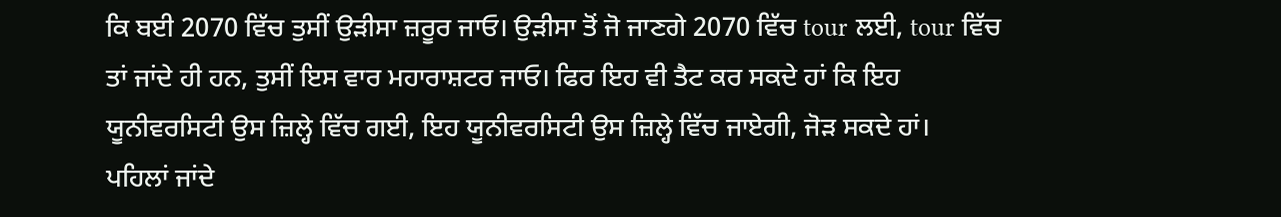ਕਿ ਬਈ 2070 ਵਿੱਚ ਤੁਸੀਂ ਉੜੀਸਾ ਜ਼ਰੂਰ ਜਾਓ। ਉੜੀਸਾ ਤੋਂ ਜੋ ਜਾਣਗੇ 2070 ਵਿੱਚ tour ਲਈ, tour ਵਿੱਚ ਤਾਂ ਜਾਂਦੇ ਹੀ ਹਨ, ਤੁਸੀਂ ਇਸ ਵਾਰ ਮਹਾਰਾਸ਼ਟਰ ਜਾਓ। ਫਿਰ ਇਹ ਵੀ ਤੈਟ ਕਰ ਸਕਦੇ ਹਾਂ ਕਿ ਇਹ ਯੂਨੀਵਰਸਿਟੀ ਉਸ ਜ਼ਿਲ੍ਹੇ ਵਿੱਚ ਗਈ, ਇਹ ਯੂਨੀਵਰਸਿਟੀ ਉਸ ਜ਼ਿਲ੍ਹੇ ਵਿੱਚ ਜਾਏਗੀ, ਜੋੜ ਸਕਦੇ ਹਾਂ।
ਪਹਿਲਾਂ ਜਾਂਦੇ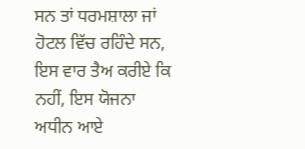ਸਨ ਤਾਂ ਧਰਮਸ਼ਾਲਾ ਜਾਂ ਹੋਟਲ ਵਿੱਚ ਰਹਿੰਦੇ ਸਨ, ਇਸ ਵਾਰ ਤੈਅ ਕਰੀਏ ਕਿ ਨਹੀਂ, ਇਸ ਯੋਜਨਾ ਅਧੀਨ ਆਏ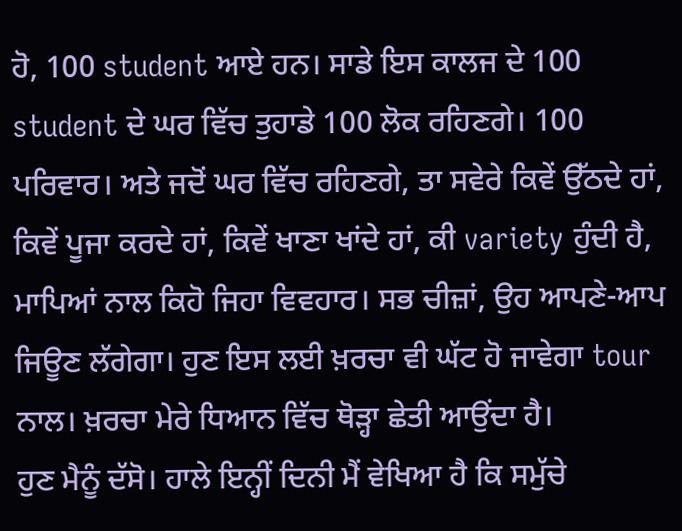ਹੋ, 100 student ਆਏ ਹਨ। ਸਾਡੇ ਇਸ ਕਾਲਜ ਦੇ 100 student ਦੇ ਘਰ ਵਿੱਚ ਤੁਹਾਡੇ 100 ਲੋਕ ਰਹਿਣਗੇ। 100 ਪਰਿਵਾਰ। ਅਤੇ ਜਦੋਂ ਘਰ ਵਿੱਚ ਰਹਿਣਗੇ, ਤਾ ਸਵੇਰੇ ਕਿਵੇਂ ਉੱਠਦੇ ਹਾਂ, ਕਿਵੇਂ ਪੂਜਾ ਕਰਦੇ ਹਾਂ, ਕਿਵੇਂ ਖਾਣਾ ਖਾਂਦੇ ਹਾਂ, ਕੀ variety ਹੁੰਦੀ ਹੈ, ਮਾਪਿਆਂ ਨਾਲ ਕਿਹੋ ਜਿਹਾ ਵਿਵਹਾਰ। ਸਭ ਚੀਜ਼ਾਂ, ਉਹ ਆਪਣੇ-ਆਪ ਜਿਊਣ ਲੱਗੇਗਾ। ਹੁਣ ਇਸ ਲਈ ਖ਼ਰਚਾ ਵੀ ਘੱਟ ਹੋ ਜਾਵੇਗਾ tour ਨਾਲ। ਖ਼ਰਚਾ ਮੇਰੇ ਧਿਆਨ ਵਿੱਚ ਥੋੜ੍ਹਾ ਛੇਤੀ ਆਉਂਦਾ ਹੈ।
ਹੁਣ ਮੈਨੂੰ ਦੱਸੋ। ਹਾਲੇ ਇਨ੍ਹੀਂ ਦਿਨੀ ਮੈਂ ਵੇਖਿਆ ਹੈ ਕਿ ਸਮੁੱਚੇ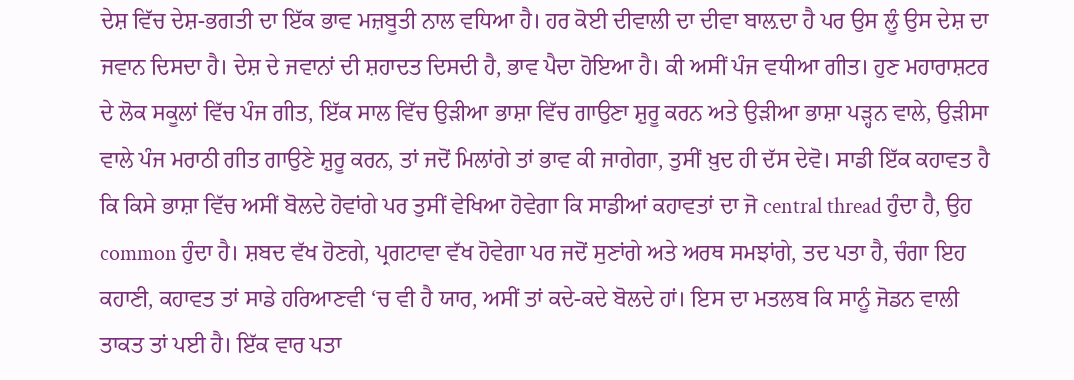ਦੇਸ਼ ਵਿੱਚ ਦੇਸ਼-ਭਗਤੀ ਦਾ ਇੱਕ ਭਾਵ ਮਜ਼ਬੂਤੀ ਨਾਲ ਵਧਿਆ ਹੈ। ਹਰ ਕੋਈ ਦੀਵਾਲੀ ਦਾ ਦੀਵਾ ਬਾਲ਼ਦਾ ਹੈ ਪਰ ਉਸ ਲੂੰ ਉਸ ਦੇਸ਼ ਦਾ ਜਵਾਨ ਦਿਸਦਾ ਹੈ। ਦੇਸ਼ ਦੇ ਜਵਾਨਾਂ ਦੀ ਸ਼ਹਾਦਤ ਦਿਸਦੀ ਹੈ, ਭਾਵ ਪੈਦਾ ਹੋਇਆ ਹੈ। ਕੀ ਅਸੀਂ ਪੰਜ ਵਧੀਆ ਗੀਤ। ਹੁਣ ਮਹਾਰਾਸ਼ਟਰ ਦੇ ਲੋਕ ਸਕੂਲਾਂ ਵਿੱਚ ਪੰਜ ਗੀਤ, ਇੱਕ ਸਾਲ ਵਿੱਚ ਉੜੀਆ ਭਾਸ਼ਾ ਵਿੱਚ ਗਾਉਣਾ ਸ਼ੁਰੂ ਕਰਨ ਅਤੇ ਉੜੀਆ ਭਾਸ਼ਾ ਪੜ੍ਹਨ ਵਾਲੇ, ਉੜੀਸਾ ਵਾਲੇ ਪੰਜ ਮਰਾਠੀ ਗੀਤ ਗਾਉਣੇ ਸ਼ੁਰੂ ਕਰਨ, ਤਾਂ ਜਦੋਂ ਮਿਲਾਂਗੇ ਤਾਂ ਭਾਵ ਕੀ ਜਾਗੇਗਾ, ਤੁਸੀਂ ਖ਼ੁਦ ਹੀ ਦੱਸ ਦੇਵੋ। ਸਾਡੀ ਇੱਕ ਕਹਾਵਤ ਹੈ ਕਿ ਕਿਸੇ ਭਾਸ਼ਾ ਵਿੱਚ ਅਸੀਂ ਬੋਲਦੇ ਹੋਵਾਂਗੇ ਪਰ ਤੁਸੀਂ ਵੇਖਿਆ ਹੋਵੇਗਾ ਕਿ ਸਾਡੀਆਂ ਕਹਾਵਤਾਂ ਦਾ ਜੋ central thread ਹੁੰਦਾ ਹੈ, ਉਹ common ਹੁੰਦਾ ਹੈ। ਸ਼ਬਦ ਵੱਖ ਹੋਣਗੇ, ਪ੍ਰਗਟਾਵਾ ਵੱਖ ਹੋਵੇਗਾ ਪਰ ਜਦੋਂ ਸੁਣਾਂਗੇ ਅਤੇ ਅਰਥ ਸਮਝਾਂਗੇ, ਤਦ ਪਤਾ ਹੈ, ਚੰਗਾ ਇਹ ਕਹਾਣੀ, ਕਹਾਵਤ ਤਾਂ ਸਾਡੇ ਹਰਿਆਣਵੀ ‘ਚ ਵੀ ਹੈ ਯਾਰ, ਅਸੀਂ ਤਾਂ ਕਦੇ-ਕਦੇ ਬੋਲਦੇ ਹਾਂ। ਇਸ ਦਾ ਮਤਲਬ ਕਿ ਸਾਨੂੰ ਜੋਡਨ ਵਾਲੀ ਤਾਕਤ ਤਾਂ ਪਈ ਹੈ। ਇੱਕ ਵਾਰ ਪਤਾ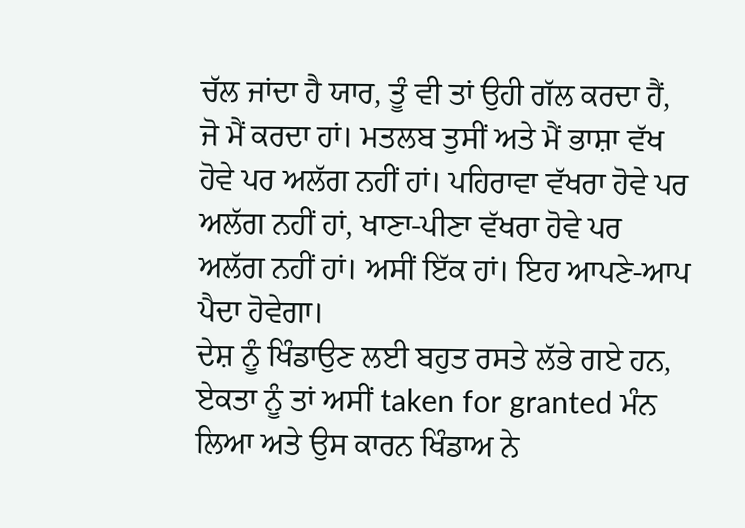ਚੱਲ ਜਾਂਦਾ ਹੈ ਯਾਰ, ਤੂੰ ਵੀ ਤਾਂ ਉਹੀ ਗੱਲ ਕਰਦਾ ਹੈਂ, ਜੋ ਮੈਂ ਕਰਦਾ ਹਾਂ। ਮਤਲਬ ਤੁਸੀਂ ਅਤੇ ਮੈਂ ਭਾਸ਼ਾ ਵੱਖ ਹੋਵੇ ਪਰ ਅਲੱਗ ਨਹੀਂ ਹਾਂ। ਪਹਿਰਾਵਾ ਵੱਖਰਾ ਹੋਵੇ ਪਰ ਅਲੱਗ ਨਹੀਂ ਹਾਂ, ਖਾਣਾ-ਪੀਣਾ ਵੱਖਰਾ ਹੋਵੇ ਪਰ ਅਲੱਗ ਨਹੀਂ ਹਾਂ। ਅਸੀਂ ਇੱਕ ਹਾਂ। ਇਹ ਆਪਣੇ-ਆਪ ਪੈਦਾ ਹੋਵੇਗਾ।
ਦੇਸ਼ ਨੂੰ ਖਿੰਡਾਉਣ ਲਈ ਬਹੁਤ ਰਸਤੇ ਲੱਭੇ ਗਏ ਹਨ, ਏਕਤਾ ਨੂੰ ਤਾਂ ਅਸੀਂ taken for granted ਮੰਨ ਲਿਆ ਅਤੇ ਉਸ ਕਾਰਨ ਖਿੰਡਾਅ ਨੇ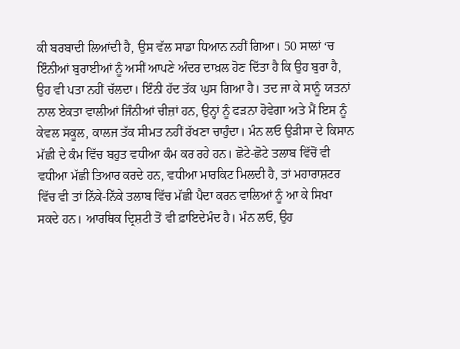ਕੀ ਬਰਬਾਦੀ ਲਿਆਂਦੀ ਹੈ, ਉਸ ਵੱਲ ਸਾਡਾ ਧਿਆਨ ਨਹੀਂ ਗਿਆ। 50 ਸਾਲਾਂ ‘ਚ ਇੰਨੀਆਂ ਬੁਰਾਈਆਂ ਨੂੰ ਅਸੀਂ ਆਪਣੇ ਅੰਦਰ ਦਾਖ਼ਲ ਹੋਣ ਦਿੱਤਾ ਹੈ ਕਿ ਉਹ ਬੁਰਾ ਹੈ, ਉਹ ਵੀ ਪਤਾ ਨਹੀਂ ਚੱਲਦਾ। ਇੰਨੀ ਹੱਦ ਤੱਕ ਘੁਸ ਗਿਆ ਹੈ। ਤਦ ਜਾ ਕੇ ਸਾਨੂੰ ਯਤਨਾਂ ਨਾਲ ਏਕਤਾ ਵਾਲੀਆਂ ਜਿੰਨੀਆਂ ਚੀਜ਼ਾਂ ਹਨ, ਉਨ੍ਹਾਂ ਨੂੰ ਫੜਨਾ ਹੋਵੇਗਾ ਅਤੇ ਮੈਂ ਇਸ ਨੂੰ ਕੇਵਲ ਸਕੂਲ, ਕਾਲਜ ਤੱਕ ਸੀਮਤ ਨਹੀਂ ਰੱਖਣਾ ਚਾਹੁੰਦਾ। ਮੰਨ ਲਓ ਉੜੀਸਾ ਦੇ ਕਿਸਾਨ ਮੱਛੀ ਦੇ ਕੰਮ ਵਿੱਚ ਬਹੁਤ ਵਧੀਆ ਕੰਮ ਕਰ ਰਹੇ ਹਨ। ਛੋਟੇ-ਛੋਟੇ ਤਲਾਬ ਵਿੱਚੋਂ ਵੀ ਵਧੀਆ ਮੱਛੀ ਤਿਆਰ ਕਰਦੇ ਹਨ, ਵਧੀਆ ਮਾਰਕਿਟ ਮਿਲਦੀ ਹੈ, ਤਾਂ ਮਹਾਰਾਸ਼ਟਰ ਵਿੱਚ ਵੀ ਤਾਂ ਨਿੱਕੇ-ਨਿੱਕੇ ਤਲਾਬ ਵਿੱਚ ਮੱਛੀ ਪੈਦਾ ਕਰਨ ਵਾਲਿਆਂ ਨੂੰ ਆ ਕੇ ਸਿਖਾ ਸਕਦੇ ਹਨ। ਆਰਥਿਕ ਦ੍ਰਿਸ਼ਟੀ ਤੋਂ ਵੀ ਫ਼ਾਇਦੇਮੰਦ ਹੈ। ਮੰਨ ਲਓ, ਉਹ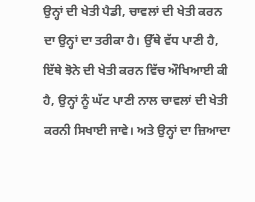ਉਨ੍ਹਾਂ ਦੀ ਖੇਤੀ ਪੈਡੀ, ਚਾਵਲਾਂ ਦੀ ਖੇਤੀ ਕਰਨ ਦਾ ਉਨ੍ਹਾਂ ਦਾ ਤਰੀਕਾ ਹੈ। ਉੱਥੇ ਵੱਧ ਪਾਣੀ ਹੈ, ਇੱਥੇ ਝੋਨੇ ਦੀ ਖੇਤੀ ਕਰਨ ਵਿੱਚ ਔਖਿਆਈ ਕੀ ਹੈ, ਉਨ੍ਹਾਂ ਨੂੰ ਘੱਟ ਪਾਣੀ ਨਾਲ ਚਾਵਲਾਂ ਦੀ ਖੇਤੀ ਕਰਨੀ ਸਿਖਾਈ ਜਾਵੇ। ਅਤੇ ਉਨ੍ਹਾਂ ਦਾ ਜ਼ਿਆਦਾ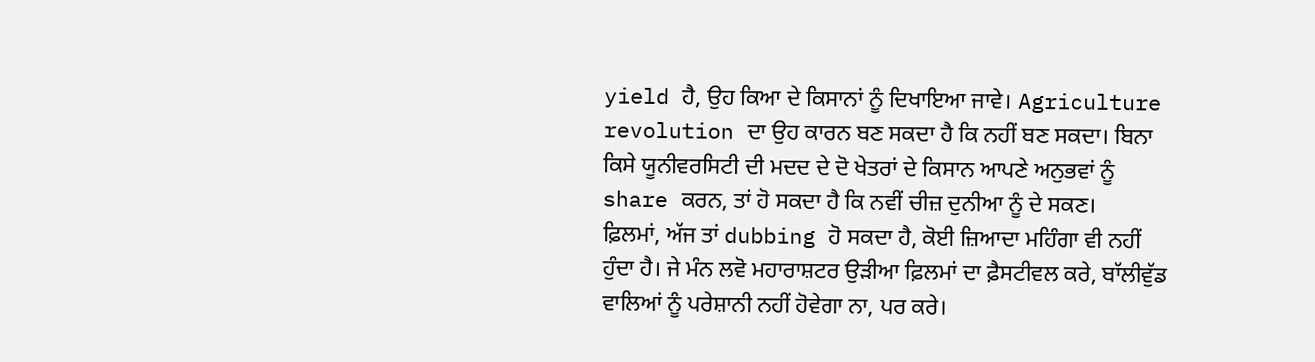yield ਹੈ, ਉਹ ਕਿਆ ਦੇ ਕਿਸਾਨਾਂ ਨੂੰ ਦਿਖਾਇਆ ਜਾਵੇ। Agriculture revolution ਦਾ ਉਹ ਕਾਰਨ ਬਣ ਸਕਦਾ ਹੈ ਕਿ ਨਹੀਂ ਬਣ ਸਕਦਾ। ਬਿਨਾ ਕਿਸੇ ਯੂਨੀਵਰਸਿਟੀ ਦੀ ਮਦਦ ਦੇ ਦੋ ਖੇਤਰਾਂ ਦੇ ਕਿਸਾਨ ਆਪਣੇ ਅਨੁਭਵਾਂ ਨੂੰ share ਕਰਨ, ਤਾਂ ਹੋ ਸਕਦਾ ਹੈ ਕਿ ਨਵੀਂ ਚੀਜ਼ ਦੁਨੀਆ ਨੂੰ ਦੇ ਸਕਣ।
ਫ਼ਿਲਮਾਂ, ਅੱਜ ਤਾਂ dubbing ਹੋ ਸਕਦਾ ਹੈ, ਕੋਈ ਜ਼ਿਆਦਾ ਮਹਿੰਗਾ ਵੀ ਨਹੀਂ ਹੁੰਦਾ ਹੈ। ਜੇ ਮੰਨ ਲਵੋ ਮਹਾਰਾਸ਼ਟਰ ਉੜੀਆ ਫ਼ਿਲਮਾਂ ਦਾ ਫ਼ੈਸਟੀਵਲ ਕਰੇ, ਬਾੱਲੀਵੁੱਡ ਵਾਲਿਆਂ ਨੂੰ ਪਰੇਸ਼ਾਨੀ ਨਹੀਂ ਹੋਵੇਗਾ ਨਾ, ਪਰ ਕਰੇ।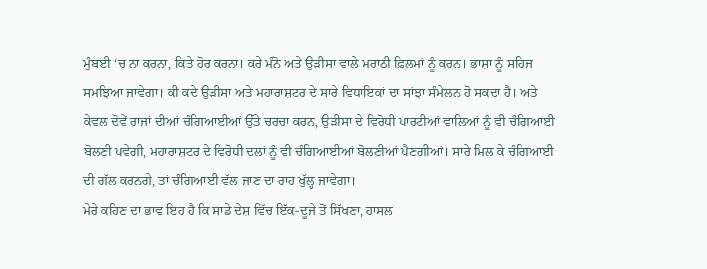ਮੁੰਬਈ ‘ਚ ਨਾ ਕਰਨਾ, ਕਿਤੇ ਹੋਰ ਕਰਨਾ। ਕਰੇ ਮੰਨੋ ਅਤੇ ਉੜੀਸਾ ਵਾਲੇ ਮਰਾਠੀ ਫ਼ਿਲਮਾਂ ਨੂੰ ਕਰਨ। ਭਾਸ਼ਾ ਨੂੰ ਸਹਿਜ ਸਮਝਿਆ ਜਾਵੇਗਾ। ਕੀ ਕਦੇ ਉੜੀਸਾ ਅਤੇ ਮਹਾਰਾਸ਼ਟਰ ਦੇ ਸਾਰੇ ਵਿਧਾਇਕਾਂ ਦਾ ਸਾਂਝਾ ਸੰਮੇਲਨ ਹੋ ਸਕਦਾ ਹੈ। ਅਤੇ ਕੇਵਲ ਦੋਵੇਂ ਰਾਜਾਂ ਦੀਆਂ ਚੰਗਿਆਈਆਂ ਉੱਤੇ ਚਰਚਾ ਕਰਨ, ਉੜੀਸਾ ਦੇ ਵਿਰੋਧੀ ਪਾਰਟੀਆਂ ਵਾਲਿਆਂ ਨੂੰ ਵੀ ਚੰਗਿਆਈ ਬੋਲਣੀ ਪਵੇਗੀ, ਮਹਾਰਾਸ਼ਟਰ ਦੇ ਵਿਰੋਧੀ ਦਲਾਂ ਨੂੰ ਵੀ ਚੰਗਿਆਈਆਂ ਬੋਲਣੀਆਂ ਪੈਣਗੀਆਂ। ਸਾਰੇ ਮਿਲ ਕੇ ਚੰਗਿਆਈ ਦੀ ਗੱਲ ਕਰਨਗੇ, ਤਾਂ ਚੰਗਿਆਈ ਵੱਲ ਜਾਣ ਦਾ ਰਾਹ ਖੁੱਲ੍ਹ ਜਾਵੇਗਾ।
ਮੇਰੇ ਕਹਿਣ ਦਾ ਭਾਵ ਇਹ ਹੈ ਕਿ ਸਾਡੇ ਦੇਸ਼ ਵਿੱਚ ਇੱਕ-ਦੂਜੇ ਤੋਂ ਸਿੱਖਣਾ, ਹਾਸਲ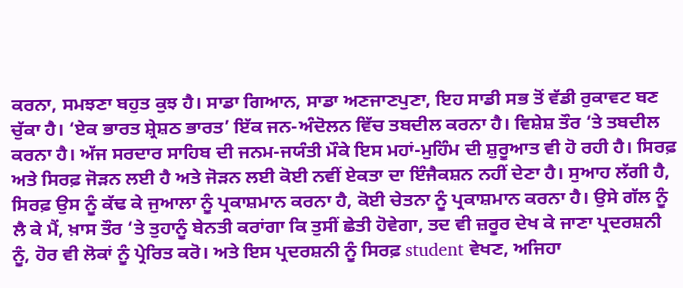ਕਰਨਾ, ਸਮਝਣਾ ਬਹੁਤ ਕੁਝ ਹੈ। ਸਾਡਾ ਗਿਆਨ, ਸਾਡਾ ਅਣਜਾਣਪੁਣਾ, ਇਹ ਸਾਡੀ ਸਭ ਤੋਂ ਵੱਡੀ ਰੁਕਾਵਟ ਬਣ ਚੁੱਕਾ ਹੈ। ‘ਏਕ ਭਾਰਤ ਸ਼੍ਰੇਸ਼ਠ ਭਾਰਤ’ ਇੱਕ ਜਨ-ਅੰਦੋਲਨ ਵਿੱਚ ਤਬਦੀਲ ਕਰਨਾ ਹੈ। ਵਿਸ਼ੇਸ਼ ਤੌਰ ‘ਤੇ ਤਬਦੀਲ ਕਰਨਾ ਹੈ। ਅੱਜ ਸਰਦਾਰ ਸਾਹਿਬ ਦੀ ਜਨਮ-ਜਯੰਤੀ ਮੌਕੇ ਇਸ ਮਹਾਂ-ਮੁਹਿੰਮ ਦੀ ਸ਼ੁਰੂਆਤ ਵੀ ਹੋ ਰਹੀ ਹੈ। ਸਿਰਫ਼ ਅਤੇ ਸਿਰਫ਼ ਜੋੜਨ ਲਈ ਹੈ ਅਤੇ ਜੋੜਨ ਲਈ ਕੋਈ ਨਵੀਂ ਏਕਤਾ ਦਾ ਇੰਜੈਕਸ਼ਨ ਨਹੀਂ ਦੇਣਾ ਹੈ। ਸੁਆਹ ਲੱਗੀ ਹੈ, ਸਿਰਫ਼ ਉਸ ਨੂੰ ਕੱਢ ਕੇ ਜੁਆਲਾ ਨੂੰ ਪ੍ਰਕਾਸ਼ਮਾਨ ਕਰਨਾ ਹੈ, ਕੋਈ ਚੇਤਨਾ ਨੂੰ ਪ੍ਰਕਾਸ਼ਮਾਨ ਕਰਨਾ ਹੈ। ਉਸੇ ਗੱਲ ਨੂੰ ਲੈ ਕੇ ਮੈਂ, ਖ਼ਾਸ ਤੌਰ ‘ਤੇ ਤੁਹਾਨੂੰ ਬੇਨਤੀ ਕਰਾਂਗਾ ਕਿ ਤੁਸੀਂ ਛੇਤੀ ਹੋਵੇਗਾ, ਤਦ ਵੀ ਜ਼ਰੂਰ ਦੇਖ ਕੇ ਜਾਣਾ ਪ੍ਰਦਰਸ਼ਨੀ ਨੂੰ, ਹੋਰ ਵੀ ਲੋਕਾਂ ਨੂੰ ਪ੍ਰੇਰਿਤ ਕਰੋ। ਅਤੇ ਇਸ ਪ੍ਰਦਰਸ਼ਨੀ ਨੂੰ ਸਿਰਫ਼ student ਵੇਖਣ, ਅਜਿਹਾ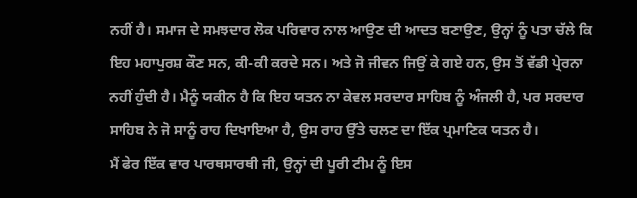ਨਹੀਂ ਹੈ। ਸਮਾਜ ਦੇ ਸਮਝਦਾਰ ਲੋਕ ਪਰਿਵਾਰ ਨਾਲ ਆਉਣ ਦੀ ਆਦਤ ਬਣਾਉਣ, ਉਨ੍ਹਾਂ ਨੂੰ ਪਤਾ ਚੱਲੇ ਕਿ ਇਹ ਮਹਾਪੁਰਸ਼ ਕੌਣ ਸਨ, ਕੀ-ਕੀ ਕਰਦੇ ਸਨ। ਅਤੇ ਜੋ ਜੀਵਨ ਜਿਉਂ ਕੇ ਗਏ ਹਨ, ਉਸ ਤੋਂ ਵੱਡੀ ਪ੍ਰੇਰਨਾ ਨਹੀਂ ਹੁੰਦੀ ਹੈ। ਮੈਨੂੰ ਯਕੀਨ ਹੈ ਕਿ ਇਹ ਯਤਨ ਨਾ ਕੇਵਲ ਸਰਦਾਰ ਸਾਹਿਬ ਨੂੰ ਅੰਜਲੀ ਹੈ, ਪਰ ਸਰਦਾਰ ਸਾਹਿਬ ਨੇ ਜੋ ਸਾਨੂੰ ਰਾਹ ਦਿਖਾਇਆ ਹੈ, ਉਸ ਰਾਹ ਉੱਤੇ ਚਲਣ ਦਾ ਇੱਕ ਪ੍ਰਮਾਣਿਕ ਯਤਨ ਹੈ।
ਮੈਂ ਫੇਰ ਇੱਕ ਵਾਰ ਪਾਰਥਸਾਰਥੀ ਜੀ, ਉਨ੍ਹਾਂ ਦੀ ਪੂਰੀ ਟੀਮ ਨੂੰ ਇਸ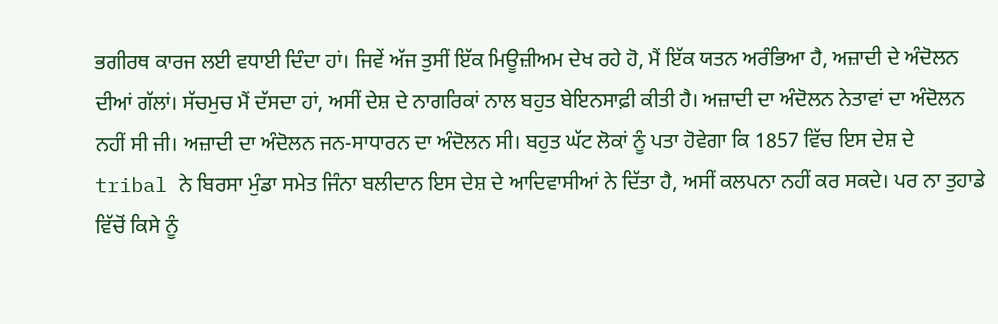ਭਗੀਰਥ ਕਾਰਜ ਲਈ ਵਧਾਈ ਦਿੰਦਾ ਹਾਂ। ਜਿਵੇਂ ਅੱਜ ਤੁਸੀਂ ਇੱਕ ਮਿਊਜ਼ੀਅਮ ਦੇਖ ਰਹੇ ਹੋ, ਮੈਂ ਇੱਕ ਯਤਨ ਅਰੰਭਿਆ ਹੈ, ਅਜ਼ਾਦੀ ਦੇ ਅੰਦੋਲਨ ਦੀਆਂ ਗੱਲਾਂ। ਸੱਚਮੁਚ ਮੈਂ ਦੱਸਦਾ ਹਾਂ, ਅਸੀਂ ਦੇਸ਼ ਦੇ ਨਾਗਰਿਕਾਂ ਨਾਲ ਬਹੁਤ ਬੇਇਨਸਾਫ਼ੀ ਕੀਤੀ ਹੈ। ਅਜ਼ਾਦੀ ਦਾ ਅੰਦੋਲਨ ਨੇਤਾਵਾਂ ਦਾ ਅੰਦੋਲਨ ਨਹੀਂ ਸੀ ਜੀ। ਅਜ਼ਾਦੀ ਦਾ ਅੰਦੋਲਨ ਜਨ-ਸਾਧਾਰਨ ਦਾ ਅੰਦੋਲਨ ਸੀ। ਬਹੁਤ ਘੱਟ ਲੋਕਾਂ ਨੂੰ ਪਤਾ ਹੋਵੇਗਾ ਕਿ 1857 ਵਿੱਚ ਇਸ ਦੇਸ਼ ਦੇ tribal ਨੇ ਬਿਰਸਾ ਮੁੰਡਾ ਸਮੇਤ ਜਿੰਨਾ ਬਲੀਦਾਨ ਇਸ ਦੇਸ਼ ਦੇ ਆਦਿਵਾਸੀਆਂ ਨੇ ਦਿੱਤਾ ਹੈ, ਅਸੀਂ ਕਲਪਨਾ ਨਹੀਂ ਕਰ ਸਕਦੇ। ਪਰ ਨਾ ਤੁਹਾਡੇ ਵਿੱਚੋਂ ਕਿਸੇ ਨੂੰ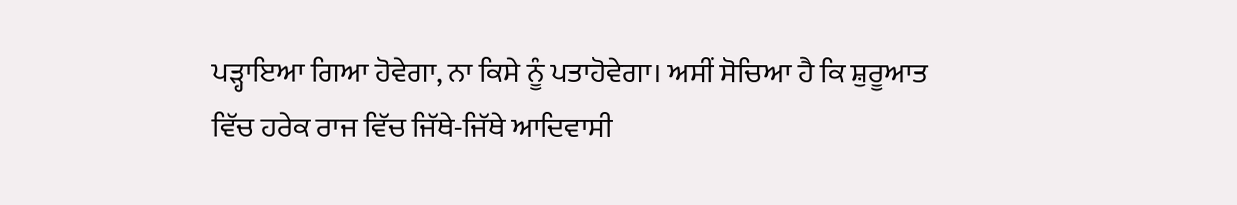ਪੜ੍ਹਾਇਆ ਗਿਆ ਹੋਵੇਗਾ, ਨਾ ਕਿਸੇ ਨੂੰ ਪਤਾਹੋਵੇਗਾ। ਅਸੀਂ ਸੋਚਿਆ ਹੈ ਕਿ ਸ਼ੁਰੂਆਤ ਵਿੱਚ ਹਰੇਕ ਰਾਜ ਵਿੱਚ ਜਿੱਥੇ-ਜਿੱਥੇ ਆਦਿਵਾਸੀ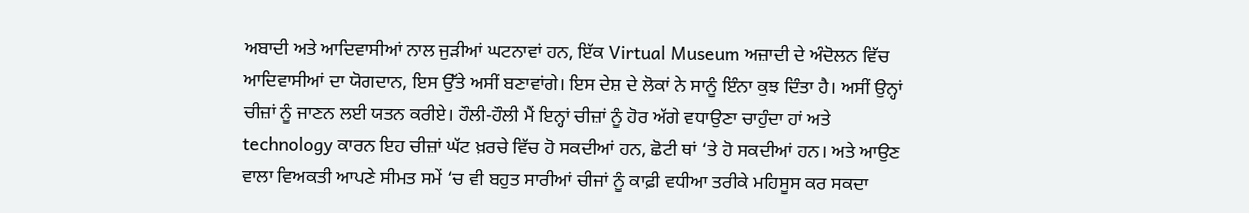ਅਬਾਦੀ ਅਤੇ ਆਦਿਵਾਸੀਆਂ ਨਾਲ ਜੁੜੀਆਂ ਘਟਨਾਵਾਂ ਹਨ, ਇੱਕ Virtual Museum ਅਜ਼ਾਦੀ ਦੇ ਅੰਦੋਲਨ ਵਿੱਚ ਆਦਿਵਾਸੀਆਂ ਦਾ ਯੋਗਦਾਨ, ਇਸ ਉੱਤੇ ਅਸੀਂ ਬਣਾਵਾਂਗੇ। ਇਸ ਦੇਸ਼ ਦੇ ਲੋਕਾਂ ਨੇ ਸਾਨੂੰ ਇੰਨਾ ਕੁਝ ਦਿੰਤਾ ਹੈ। ਅਸੀਂ ਉਨ੍ਹਾਂ ਚੀਜ਼ਾਂ ਨੂੰ ਜਾਣਨ ਲਈ ਯਤਨ ਕਰੀਏ। ਹੌਲੀ-ਹੌਲੀ ਮੈਂ ਇਨ੍ਹਾਂ ਚੀਜ਼ਾਂ ਨੂੰ ਹੋਰ ਅੱਗੇ ਵਧਾਉਣਾ ਚਾਹੁੰਦਾ ਹਾਂ ਅਤੇ technology ਕਾਰਨ ਇਹ ਚੀਜ਼ਾਂ ਘੱਟ ਖ਼ਰਚੇ ਵਿੱਚ ਹੋ ਸਕਦੀਆਂ ਹਨ, ਛੋਟੀ ਥਾਂ ‘ਤੇ ਹੋ ਸਕਦੀਆਂ ਹਨ। ਅਤੇ ਆਉਣ ਵਾਲਾ ਵਿਅਕਤੀ ਆਪਣੇ ਸੀਮਤ ਸਮੇਂ ‘ਚ ਵੀ ਬਹੁਤ ਸਾਰੀਆਂ ਚੀਜਾਂ ਨੂੰ ਕਾਫ਼ੀ ਵਧੀਆ ਤਰੀਕੇ ਮਹਿਸੂਸ ਕਰ ਸਕਦਾ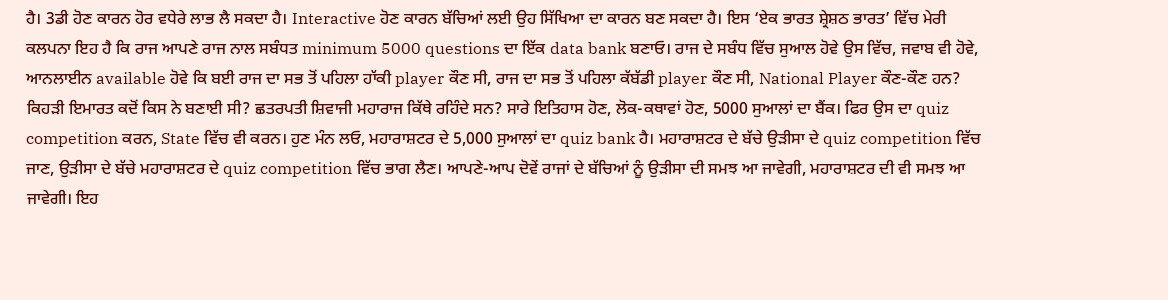ਹੈ। 3ਡੀ ਹੋਣ ਕਾਰਨ ਹੋਰ ਵਧੇਰੇ ਲਾਭ ਲੈ ਸਕਦਾ ਹੈ। Interactive ਹੋਣ ਕਾਰਨ ਬੱਚਿਆਂ ਲਈ ਉਹ ਸਿੱਖਿਆ ਦਾ ਕਾਰਨ ਬਣ ਸਕਦਾ ਹੈ। ਇਸ ‘ਏਕ ਭਾਰਤ ਸ਼੍ਰੇਸ਼ਠ ਭਾਰਤ’ ਵਿੱਚ ਮੇਰੀ ਕਲਪਨਾ ਇਹ ਹੈ ਕਿ ਰਾਜ ਆਪਣੇ ਰਾਜ ਨਾਲ ਸਬੰਧਤ minimum 5000 questions ਦਾ ਇੱਕ data bank ਬਣਾਓ। ਰਾਜ ਦੇ ਸਬੰਧ ਵਿੱਚ ਸੁਆਲ ਹੋਵੇ ਉਸ ਵਿੱਚ, ਜਵਾਬ ਵੀ ਹੋਵੇ, ਆਨਲਾਈਨ available ਹੋਵੇ ਕਿ ਬਈ ਰਾਜ ਦਾ ਸਭ ਤੋਂ ਪਹਿਲਾ ਹਾੱਕੀ player ਕੌਣ ਸੀ, ਰਾਜ ਦਾ ਸਭ ਤੋਂ ਪਹਿਲਾ ਕੱਬੱਡੀ player ਕੌਣ ਸੀ, National Player ਕੌਣ-ਕੌਣ ਹਨ? ਕਿਹੜੀ ਇਮਾਰਤ ਕਦੋਂ ਕਿਸ ਨੇ ਬਣਾਈ ਸੀ? ਛਤਰਪਤੀ ਸ਼ਿਵਾਜੀ ਮਹਾਰਾਜ ਕਿੱਥੇ ਰਹਿੰਦੇ ਸਨ? ਸਾਰੇ ਇਤਿਹਾਸ ਹੋਣ, ਲੋਕ-ਕਥਾਵਾਂ ਹੋਣ, 5000 ਸੁਆਲਾਂ ਦਾ ਬੈਂਕ। ਫਿਰ ਉਸ ਦਾ quiz competition ਕਰਨ, State ਵਿੱਚ ਵੀ ਕਰਨ। ਹੁਣ ਮੰਨ ਲਓ, ਮਹਾਰਾਸ਼ਟਰ ਦੇ 5,000 ਸੁਆਲਾਂ ਦਾ quiz bank ਹੈ। ਮਹਾਰਾਸ਼ਟਰ ਦੇ ਬੱਚੇ ਉੜੀਸਾ ਦੇ quiz competition ਵਿੱਚ ਜਾਣ, ਉੜੀਸਾ ਦੇ ਬੱਚੇ ਮਹਾਰਾਸ਼ਟਰ ਦੇ quiz competition ਵਿੱਚ ਭਾਗ ਲੈਣ। ਆਪਣੇ-ਆਪ ਦੋਵੇਂ ਰਾਜਾਂ ਦੇ ਬੱਚਿਆਂ ਨੂੰ ਉੜੀਸਾ ਦੀ ਸਮਝ ਆ ਜਾਵੇਗੀ, ਮਹਾਰਾਸ਼ਟਰ ਦੀ ਵੀ ਸਮਝ ਆ ਜਾਵੇਗੀ। ਇਹ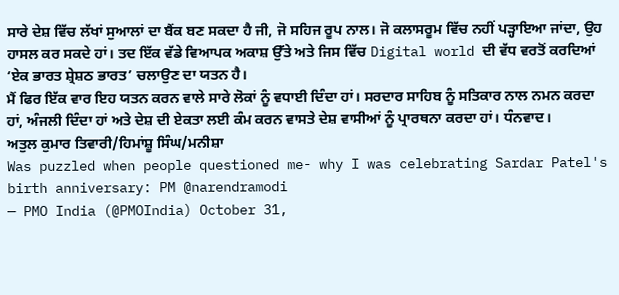ਸਾਰੇ ਦੇਸ਼ ਵਿੱਚ ਲੱਖਾਂ ਸੁਆਲਾਂ ਦਾ ਬੈਂਕ ਬਣ ਸਕਦਾ ਹੈ ਜੀ, ਜੋ ਸਹਿਜ ਰੂਪ ਨਾਲ। ਜੋ ਕਲਾਸਰੂਮ ਵਿੱਚ ਨਹੀਂ ਪੜ੍ਹਾਇਆ ਜਾਂਦਾ, ਉਹ ਹਾਸਲ ਕਰ ਸਕਦੇ ਹਾਂ। ਤਦ ਇੱਕ ਵੱਡੇ ਵਿਆਪਕ ਅਕਾਸ਼ ਉੱਤੇ ਅਤੇ ਜਿਸ ਵਿੱਚ Digital world ਦੀ ਵੱਧ ਵਰਤੋਂ ਕਰਦਿਆਂ ‘ਏਕ ਭਾਰਤ ਸ਼੍ਰੇਸ਼ਠ ਭਾਰਤ’ ਚਲਾਉਣ ਦਾ ਯਤਨ ਹੈ।
ਮੈਂ ਫਿਰ ਇੱਕ ਵਾਰ ਇਹ ਯਤਨ ਕਰਨ ਵਾਲੇ ਸਾਰੇ ਲੋਕਾਂ ਨੂੰ ਵਧਾਈ ਦਿੰਦਾ ਹਾਂ। ਸਰਦਾਰ ਸਾਹਿਬ ਨੂੰ ਸਤਿਕਾਰ ਨਾਲ ਨਮਨ ਕਰਦਾ ਹਾਂ, ਅੰਜਲੀ ਦਿੰਦਾ ਹਾਂ ਅਤੇ ਦੇਸ਼ ਦੀ ਏਕਤਾ ਲਈ ਕੰਮ ਕਰਨ ਵਾਸਤੇ ਦੇਸ਼ ਵਾਸੀਆਂ ਨੂੰ ਪ੍ਰਾਰਥਨਾ ਕਰਦਾ ਹਾਂ। ਧੰਨਵਾਦ।
ਅਤੁਲ ਕੁਮਾਰ ਤਿਵਾਰੀ/ਹਿਮਾਂਸ਼ੂ ਸਿੰਘ/ਮਨੀਸ਼ਾ
Was puzzled when people questioned me- why I was celebrating Sardar Patel's birth anniversary: PM @narendramodi
— PMO India (@PMOIndia) October 31,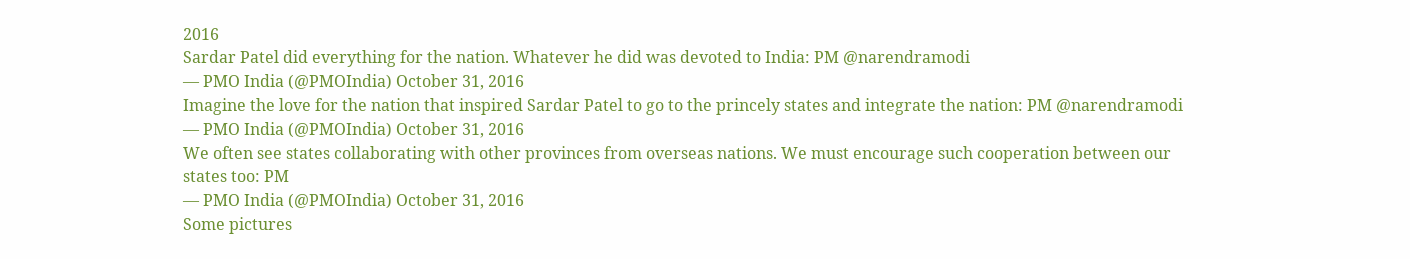2016
Sardar Patel did everything for the nation. Whatever he did was devoted to India: PM @narendramodi
— PMO India (@PMOIndia) October 31, 2016
Imagine the love for the nation that inspired Sardar Patel to go to the princely states and integrate the nation: PM @narendramodi
— PMO India (@PMOIndia) October 31, 2016
We often see states collaborating with other provinces from overseas nations. We must encourage such cooperation between our states too: PM
— PMO India (@PMOIndia) October 31, 2016
Some pictures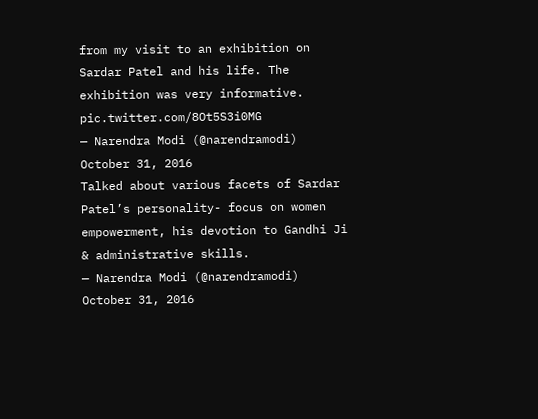from my visit to an exhibition on Sardar Patel and his life. The exhibition was very informative. pic.twitter.com/8Ot5S3i0MG
— Narendra Modi (@narendramodi) October 31, 2016
Talked about various facets of Sardar Patel’s personality- focus on women empowerment, his devotion to Gandhi Ji & administrative skills.
— Narendra Modi (@narendramodi) October 31, 2016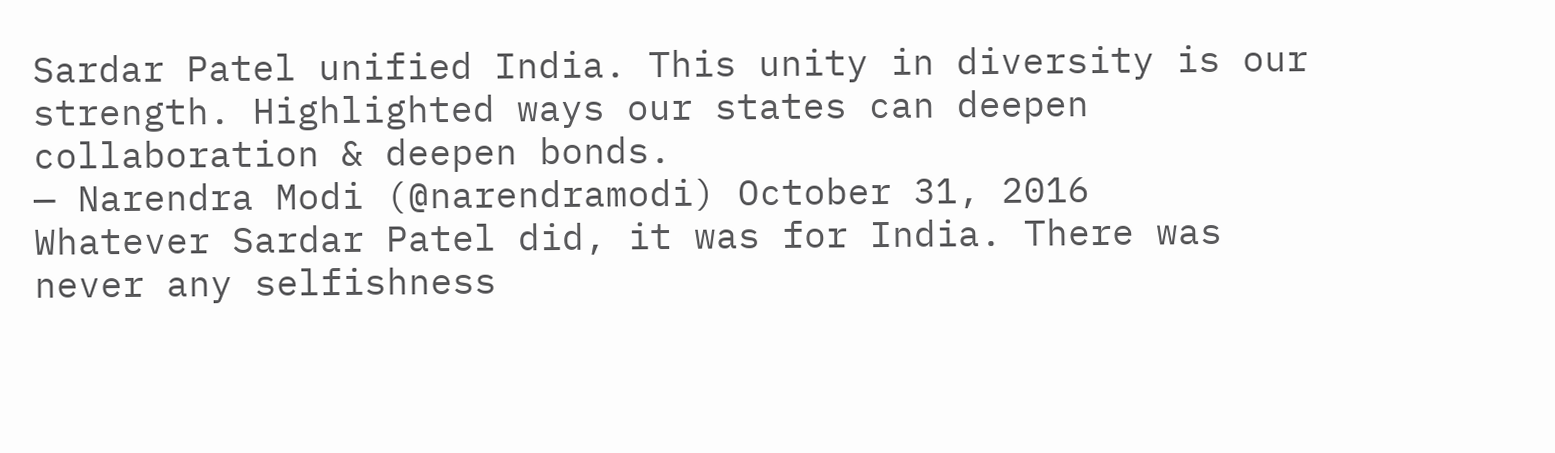Sardar Patel unified India. This unity in diversity is our strength. Highlighted ways our states can deepen collaboration & deepen bonds.
— Narendra Modi (@narendramodi) October 31, 2016
Whatever Sardar Patel did, it was for India. There was never any selfishness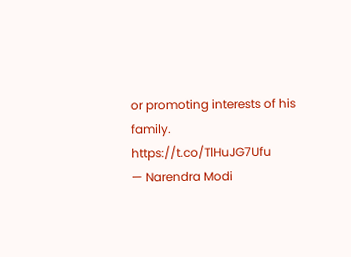or promoting interests of his family. https://t.co/TlHuJG7Ufu
— Narendra Modi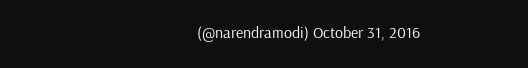(@narendramodi) October 31, 2016